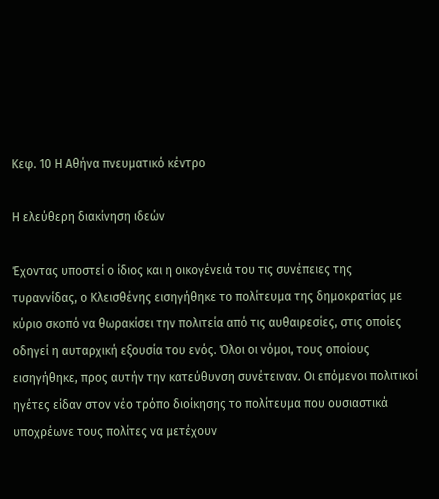Κεφ. 10 Η Αθήνα πνευματικό κέντρο

Η ελεύθερη διακίνηση ιδεών

Έχοντας υποστεί ο ίδιος και η οικογένειά του τις συνέπειες της τυραννίδας, ο Κλεισθένης εισηγήθηκε το πολίτευμα της δημοκρατίας με κύριο σκοπό να θωρακίσει την πολιτεία από τις αυθαιρεσίες, στις οποίες οδηγεί η αυταρχική εξουσία του ενός. Όλοι οι νόμοι, τους οποίους εισηγήθηκε, προς αυτήν την κατεύθυνση συνέτειναν. Οι επόμενοι πολιτικοί ηγέτες είδαν στον νέο τρόπο διοίκησης το πολίτευμα που ουσιαστικά υποχρέωνε τους πολίτες να μετέχουν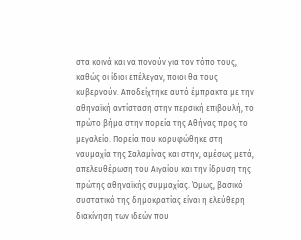στα κοινά και να πονούν για τον τόπο τους, καθώς οι ίδιοι επέλεγαν, ποιοι θα τους κυβερνούν. Αποδείχτηκε αυτό έμπρακτα με την αθηναϊκή αντίσταση στην περσική επιβουλή, το πρώτο βήμα στην πορεία της Αθήνας προς το μεγαλείο. Πορεία που κορυφώθηκε στη ναυμαχία της Σαλαμίνας και στην, αμέσως μετά, απελευθέρωση του Αιγαίου και την ίδρυση της πρώτης αθηναϊκής συμμαχίας. Όμως, βασικό συστατικό της δημοκρατίας είναι η ελεύθερη διακίνηση των ιδεών που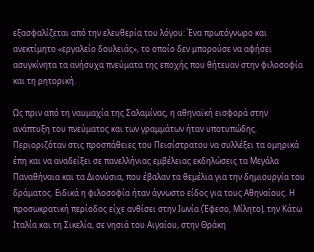εξασφαλίζεται από την ελευθερία του λόγου: Ένα πρωτόγνωρο και ανεκτίμητο «εργαλείο δουλειάς», το οποίο δεν μπορούσε να αφήσει ασυγκίνητα τα ανήσυχα πνεύματα της εποχής που θήτευαν στην φιλοσοφία και τη ρητορική.

Ως πριν από τη ναυμαχία της Σαλαμίνας, η αθηναϊκή εισφορά στην ανάπτυξη του πνεύματος και των γραμμάτων ήταν υποτυπώδης. Περιοριζόταν στις προσπάθειες του Πεισίστρατου να συλλέξει τα ομηρικά έπη και να αναδείξει σε πανελλήνιας εμβέλειας εκδηλώσεις τα Μεγάλα Παναθήναια και τα Διονύσια, που έβαλαν τα θεμέλια για την δημιουργία του δράματος. Ειδικά η φιλοσοφία ήταν άγνωστο είδος για τους Αθηναίους. Η προσωκρατική περίοδος είχε ανθίσει στην Ιωνία (Έφεσο, Μίλητο), την Κάτω Ιταλία και τη Σικελία, σε νησιά του Αιγαίου, στην Θράκη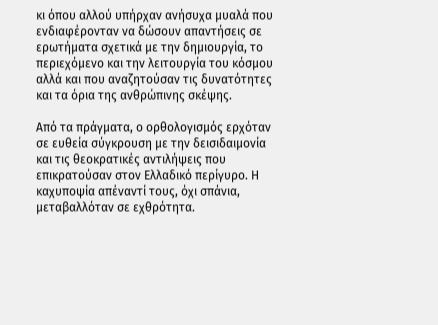κι όπου αλλού υπήρχαν ανήσυχα μυαλά που ενδιαφέρονταν να δώσουν απαντήσεις σε ερωτήματα σχετικά με την δημιουργία, το περιεχόμενο και την λειτουργία του κόσμου αλλά και που αναζητούσαν τις δυνατότητες και τα όρια της ανθρώπινης σκέψης.

Από τα πράγματα, ο ορθολογισμός ερχόταν σε ευθεία σύγκρουση με την δεισιδαιμονία και τις θεοκρατικές αντιλήψεις που επικρατούσαν στον Ελλαδικό περίγυρο. Η καχυποψία απέναντί τους, όχι σπάνια, μεταβαλλόταν σε εχθρότητα.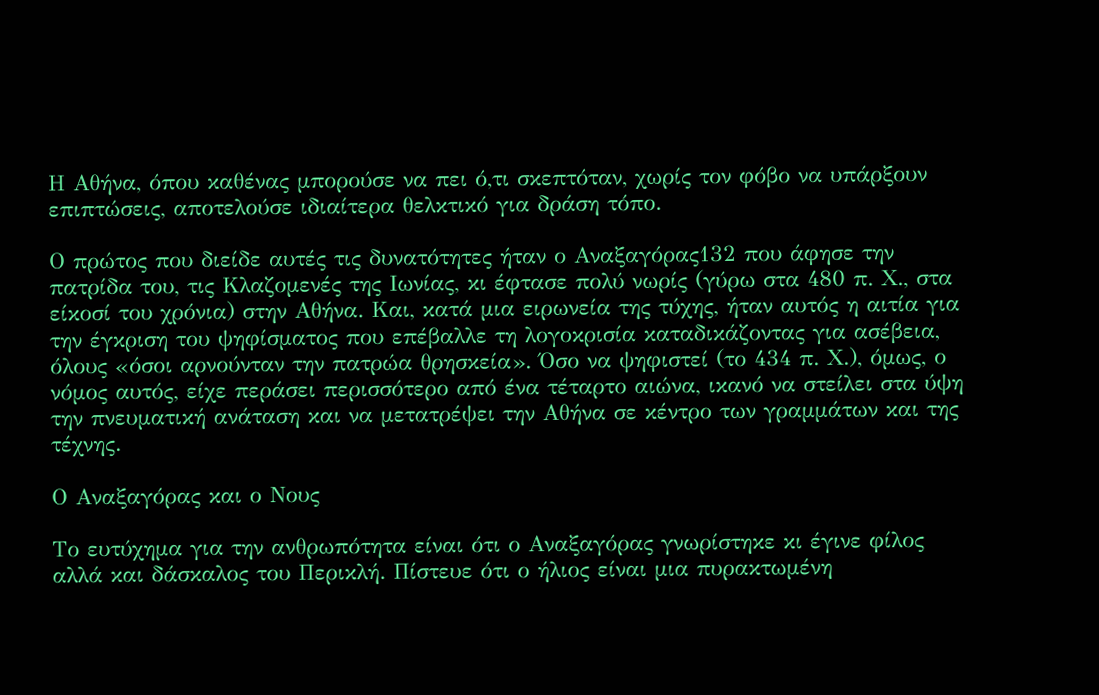Η Αθήνα, όπου καθένας μπορούσε να πει ό,τι σκεπτόταν, χωρίς τον φόβο να υπάρξουν επιπτώσεις, αποτελούσε ιδιαίτερα θελκτικό για δράση τόπο.

Ο πρώτος που διείδε αυτές τις δυνατότητες ήταν ο Αναξαγόρας132 που άφησε την πατρίδα του, τις Κλαζομενές της Ιωνίας, κι έφτασε πολύ νωρίς (γύρω στα 480 π. Χ., στα είκοσί του χρόνια) στην Αθήνα. Και, κατά μια ειρωνεία της τύχης, ήταν αυτός η αιτία για την έγκριση του ψηφίσματος που επέβαλλε τη λογοκρισία καταδικάζοντας για ασέβεια, όλους «όσοι αρνούνταν την πατρώα θρησκεία». Όσο να ψηφιστεί (το 434 π. Χ.), όμως, ο νόμος αυτός, είχε περάσει περισσότερο από ένα τέταρτο αιώνα, ικανό να στείλει στα ύψη την πνευματική ανάταση και να μετατρέψει την Αθήνα σε κέντρο των γραμμάτων και της τέχνης.

Ο Αναξαγόρας και ο Νους

Το ευτύχημα για την ανθρωπότητα είναι ότι ο Αναξαγόρας γνωρίστηκε κι έγινε φίλος αλλά και δάσκαλος του Περικλή. Πίστευε ότι ο ήλιος είναι μια πυρακτωμένη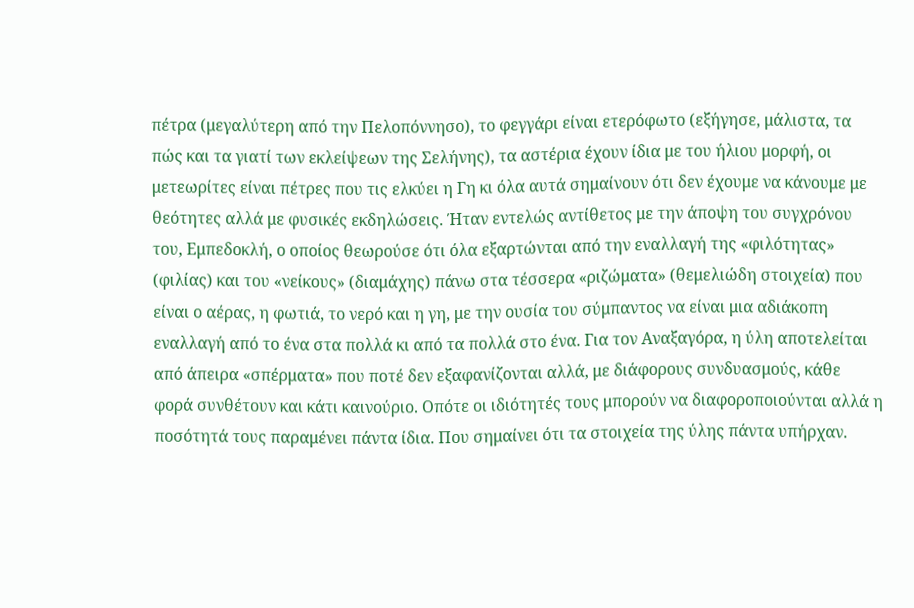πέτρα (μεγαλύτερη από την Πελοπόννησο), το φεγγάρι είναι ετερόφωτο (εξήγησε, μάλιστα, τα πώς και τα γιατί των εκλείψεων της Σελήνης), τα αστέρια έχουν ίδια με του ήλιου μορφή, οι μετεωρίτες είναι πέτρες που τις ελκύει η Γη κι όλα αυτά σημαίνουν ότι δεν έχουμε να κάνουμε με θεότητες αλλά με φυσικές εκδηλώσεις. Ήταν εντελώς αντίθετος με την άποψη του συγχρόνου του, Εμπεδοκλή, ο οποίος θεωρούσε ότι όλα εξαρτώνται από την εναλλαγή της «φιλότητας» (φιλίας) και του «νείκους» (διαμάχης) πάνω στα τέσσερα «ριζώματα» (θεμελιώδη στοιχεία) που είναι ο αέρας, η φωτιά, το νερό και η γη, με την ουσία του σύμπαντος να είναι μια αδιάκοπη εναλλαγή από το ένα στα πολλά κι από τα πολλά στο ένα. Για τον Αναξαγόρα, η ύλη αποτελείται από άπειρα «σπέρματα» που ποτέ δεν εξαφανίζονται αλλά, με διάφορους συνδυασμούς, κάθε φορά συνθέτουν και κάτι καινούριο. Οπότε οι ιδιότητές τους μπορούν να διαφοροποιούνται αλλά η ποσότητά τους παραμένει πάντα ίδια. Που σημαίνει ότι τα στοιχεία της ύλης πάντα υπήρχαν.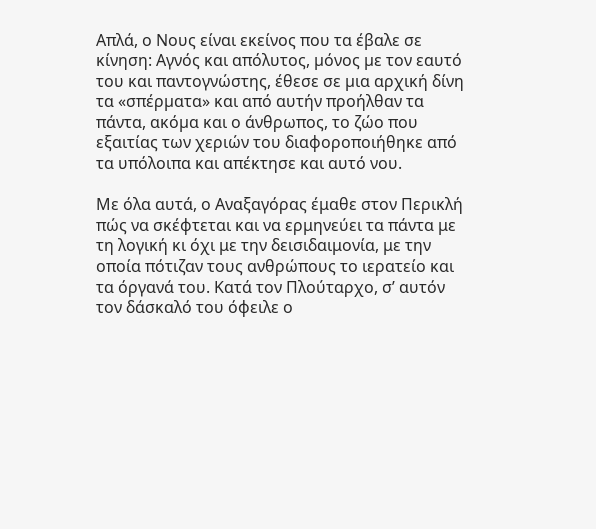Απλά, ο Νους είναι εκείνος που τα έβαλε σε κίνηση: Αγνός και απόλυτος, µόνος µε τον εαυτό του και παντογνώστης, έθεσε σε µια αρχική δίνη τα «σπέρµατα» και από αυτήν προήλθαν τα πάντα, ακόµα και ο άνθρωπος, το ζώο που εξαιτίας των χεριών του διαφοροποιήθηκε από τα υπόλοιπα και απέκτησε και αυτό νου.

Με όλα αυτά, ο Αναξαγόρας έμαθε στον Περικλή πώς να σκέφτεται και να ερμηνεύει τα πάντα με τη λογική κι όχι με την δεισιδαιμονία, με την οποία πότιζαν τους ανθρώπους το ιερατείο και τα όργανά του. Κατά τον Πλούταρχο, σ’ αυτόν τον δάσκαλό του όφειλε ο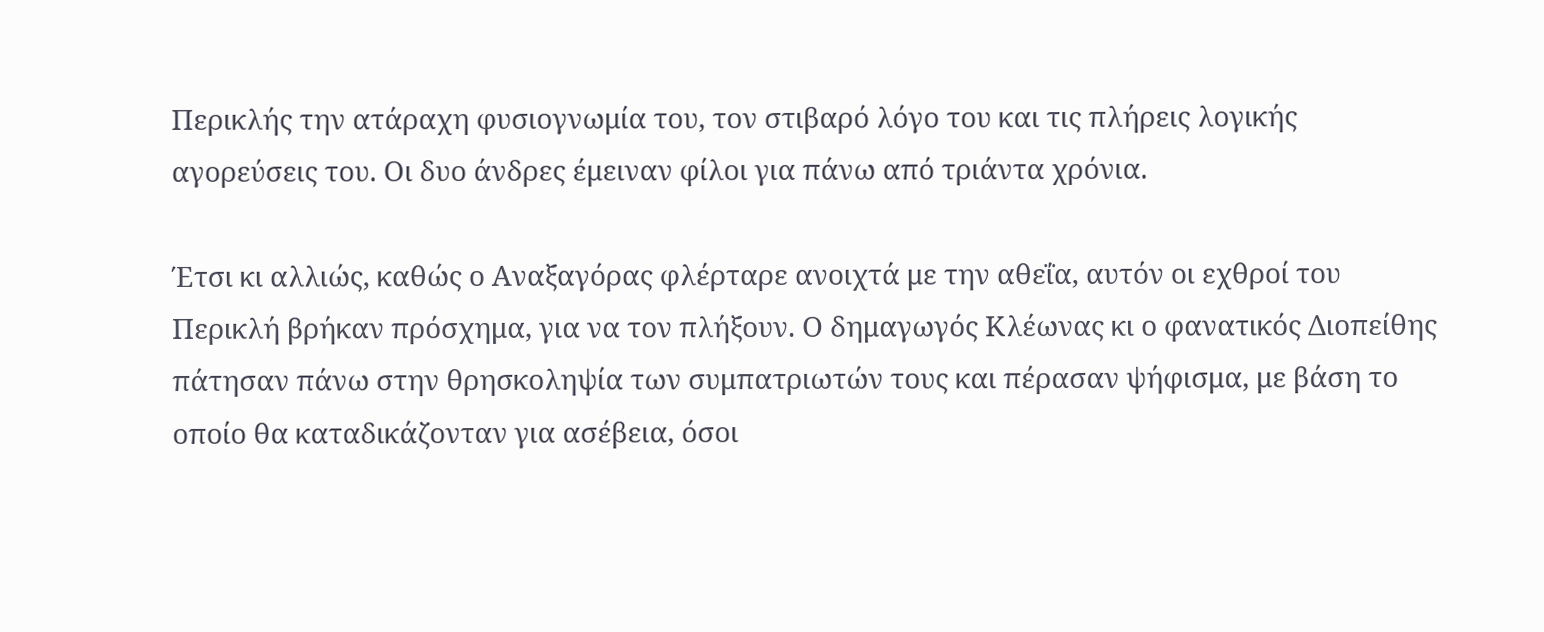Περικλής την ατάραχη φυσιογνωμία του, τον στιβαρό λόγο του και τις πλήρεις λογικής αγορεύσεις του. Οι δυο άνδρες έμειναν φίλοι για πάνω από τριάντα χρόνια.

Έτσι κι αλλιώς, καθώς ο Αναξαγόρας φλέρταρε ανοιχτά με την αθεΐα, αυτόν οι εχθροί του Περικλή βρήκαν πρόσχημα, για να τον πλήξουν. Ο δημαγωγός Κλέωνας κι ο φανατικός Διοπείθης πάτησαν πάνω στην θρησκοληψία των συμπατριωτών τους και πέρασαν ψήφισμα, με βάση το οποίο θα καταδικάζονταν για ασέβεια, όσοι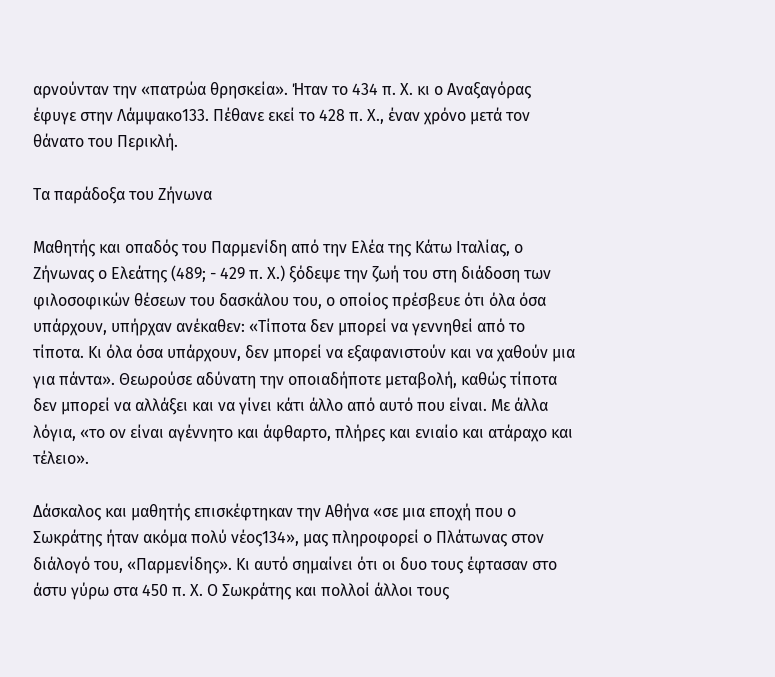αρνούνταν την «πατρώα θρησκεία». Ήταν το 434 π. Χ. κι ο Αναξαγόρας έφυγε στην Λάμψακο133. Πέθανε εκεί το 428 π. Χ., έναν χρόνο μετά τον θάνατο του Περικλή.

Τα παράδοξα του Ζήνωνα

Μαθητής και οπαδός του Παρμενίδη από την Ελέα της Κάτω Ιταλίας, ο Ζήνωνας ο Ελεάτης (489; - 429 π. Χ.) ξόδεψε την ζωή του στη διάδοση των φιλοσοφικών θέσεων του δασκάλου του, ο οποίος πρέσβευε ότι όλα όσα υπάρχουν, υπήρχαν ανέκαθεν: «Τίποτα δεν μπορεί να γεννηθεί από το τίποτα. Κι όλα όσα υπάρχουν, δεν μπορεί να εξαφανιστούν και να χαθούν μια για πάντα». Θεωρούσε αδύνατη την οποιαδήποτε μεταβολή, καθώς τίποτα δεν μπορεί να αλλάξει και να γίνει κάτι άλλο από αυτό που είναι. Με άλλα λόγια, «το ον είναι αγέννητο και άφθαρτο, πλήρες και ενιαίο και ατάραχο και τέλειο».

Δάσκαλος και μαθητής επισκέφτηκαν την Αθήνα «σε μια εποχή που ο Σωκράτης ήταν ακόμα πολύ νέος134», μας πληροφορεί ο Πλάτωνας στον διάλογό του, «Παρμενίδης». Κι αυτό σημαίνει ότι οι δυο τους έφτασαν στο άστυ γύρω στα 450 π. Χ. Ο Σωκράτης και πολλοί άλλοι τους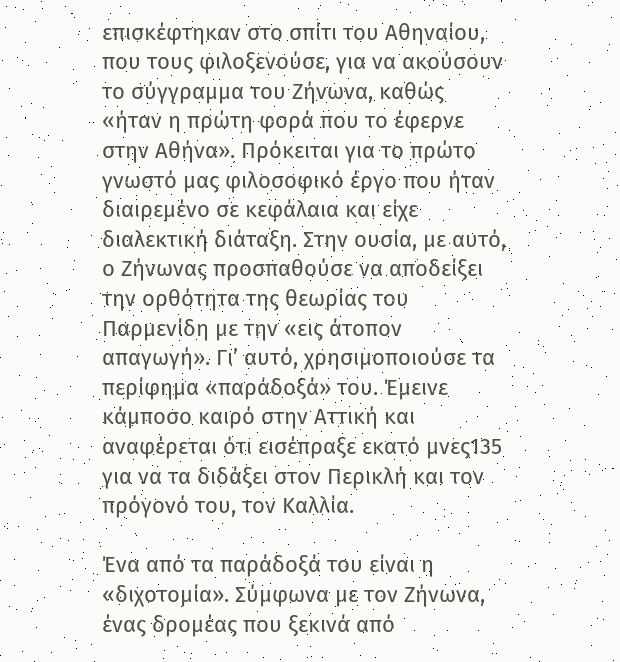επισκέφτηκαν στο σπίτι του Αθηναίου, που τους φιλοξενούσε, για να ακούσουν το σύγγραμμα του Ζήνωνα, καθώς «ήταν η πρώτη φορά που το έφερνε στην Αθήνα». Πρόκειται για το πρώτο γνωστό μας φιλοσοφικό έργο που ήταν διαιρεμένο σε κεφάλαια και είχε διαλεκτική διάταξη. Στην ουσία, με αυτό, ο Ζήνωνας προσπαθούσε να αποδείξει την ορθότητα της θεωρίας του Παρμενίδη με την «εις άτοπον απαγωγή». Γι’ αυτό, χρησιμοποιούσε τα περίφημα «παράδοξά» του. Έμεινε κάμποσο καιρό στην Αττική και αναφέρεται ότι εισέπραξε εκατό μνες135 για να τα διδάξει στον Περικλή και τον πρόγονό του, τον Καλλία.

Ένα από τα παράδοξά του είναι η «διχοτομία». Σύμφωνα με τον Ζήνωνα, ένας δρομέας που ξεκινά από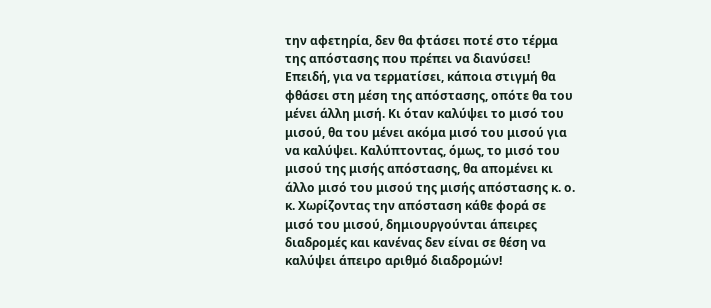την αφετηρία, δεν θα φτάσει ποτέ στο τέρμα της απόστασης που πρέπει να διανύσει! Επειδή, για να τερματίσει, κάποια στιγμή θα φθάσει στη μέση της απόστασης, οπότε θα του μένει άλλη μισή. Κι όταν καλύψει το μισό του μισού, θα του μένει ακόμα μισό του μισού για να καλύψει. Καλύπτοντας, όμως, το μισό του μισού της μισής απόστασης, θα απομένει κι άλλο μισό του μισού της μισής απόστασης κ. ο. κ. Χωρίζοντας την απόσταση κάθε φορά σε μισό του μισού, δημιουργούνται άπειρες διαδρομές και κανένας δεν είναι σε θέση να καλύψει άπειρο αριθμό διαδρομών!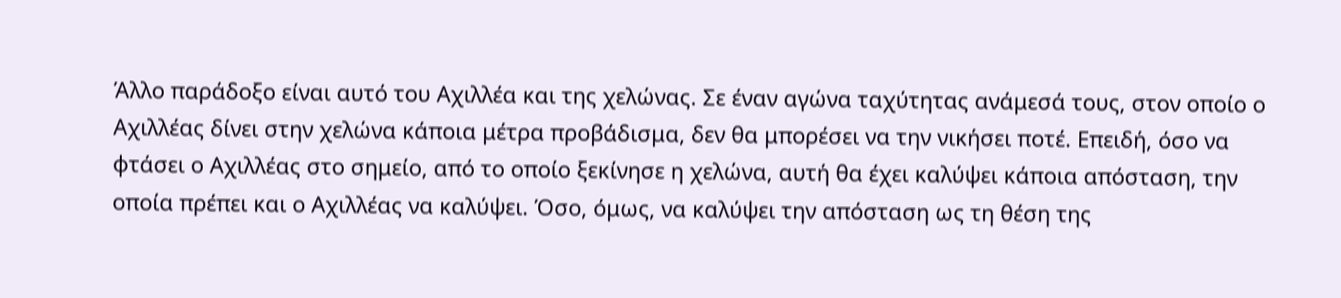Άλλο παράδοξο είναι αυτό του Αχιλλέα και της χελώνας. Σε έναν αγώνα ταχύτητας ανάμεσά τους, στον οποίο ο Αχιλλέας δίνει στην χελώνα κάποια μέτρα προβάδισμα, δεν θα μπορέσει να την νικήσει ποτέ. Επειδή, όσο να φτάσει ο Αχιλλέας στο σημείο, από το οποίο ξεκίνησε η χελώνα, αυτή θα έχει καλύψει κάποια απόσταση, την οποία πρέπει και ο Αχιλλέας να καλύψει. Όσο, όμως, να καλύψει την απόσταση ως τη θέση της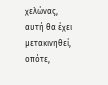χελώνας, αυτή θα έχει μετακινηθεί, οπότε,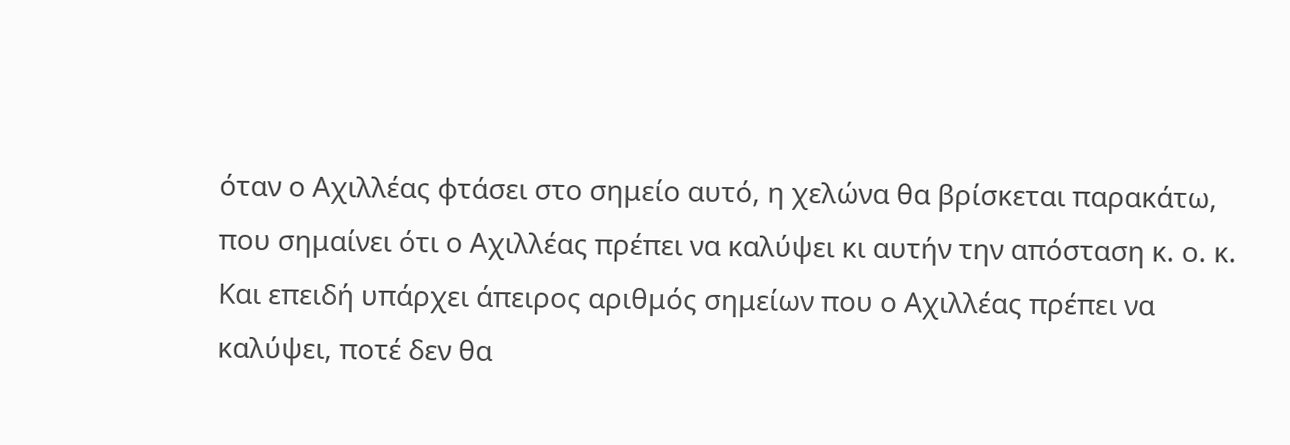όταν ο Αχιλλέας φτάσει στο σημείο αυτό, η χελώνα θα βρίσκεται παρακάτω, που σημαίνει ότι ο Αχιλλέας πρέπει να καλύψει κι αυτήν την απόσταση κ. ο. κ. Και επειδή υπάρχει άπειρος αριθμός σημείων που ο Αχιλλέας πρέπει να καλύψει, ποτέ δεν θα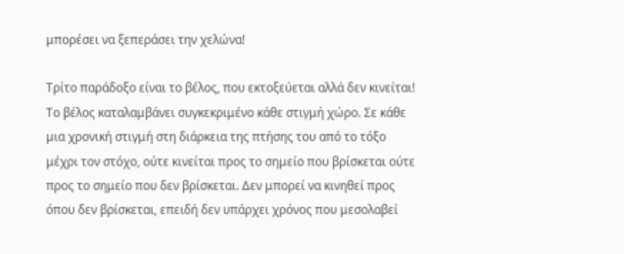μπορέσει να ξεπεράσει την χελώνα!

Τρίτο παράδοξο είναι το βέλος, που εκτοξεύεται αλλά δεν κινείται! Το βέλος καταλαμβάνει συγκεκριμένο κάθε στιγμή χώρο. Σε κάθε μια χρονική στιγμή στη διάρκεια της πτήσης του από το τόξο μέχρι τον στόχο, ούτε κινείται προς το σημείο που βρίσκεται ούτε προς το σημείο που δεν βρίσκεται. Δεν μπορεί να κινηθεί προς όπου δεν βρίσκεται, επειδή δεν υπάρχει χρόνος που μεσολαβεί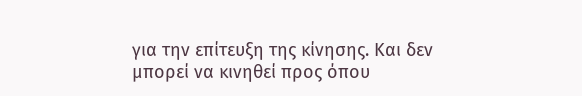για την επίτευξη της κίνησης. Και δεν μπορεί να κινηθεί προς όπου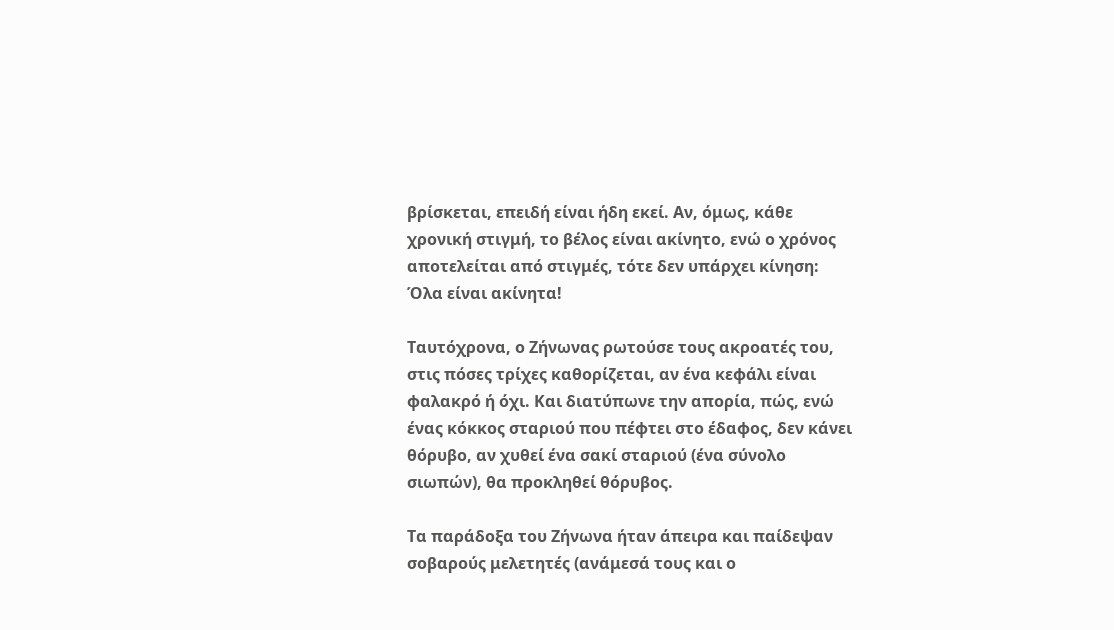βρίσκεται, επειδή είναι ήδη εκεί. Αν, όμως, κάθε χρονική στιγμή, το βέλος είναι ακίνητο, ενώ ο χρόνος αποτελείται από στιγμές, τότε δεν υπάρχει κίνηση: Όλα είναι ακίνητα!

Ταυτόχρονα, ο Ζήνωνας ρωτούσε τους ακροατές του, στις πόσες τρίχες καθορίζεται, αν ένα κεφάλι είναι φαλακρό ή όχι. Και διατύπωνε την απορία, πώς, ενώ ένας κόκκος σταριού που πέφτει στο έδαφος, δεν κάνει θόρυβο, αν χυθεί ένα σακί σταριού (ένα σύνολο σιωπών), θα προκληθεί θόρυβος.

Τα παράδοξα του Ζήνωνα ήταν άπειρα και παίδεψαν σοβαρούς μελετητές (ανάμεσά τους και ο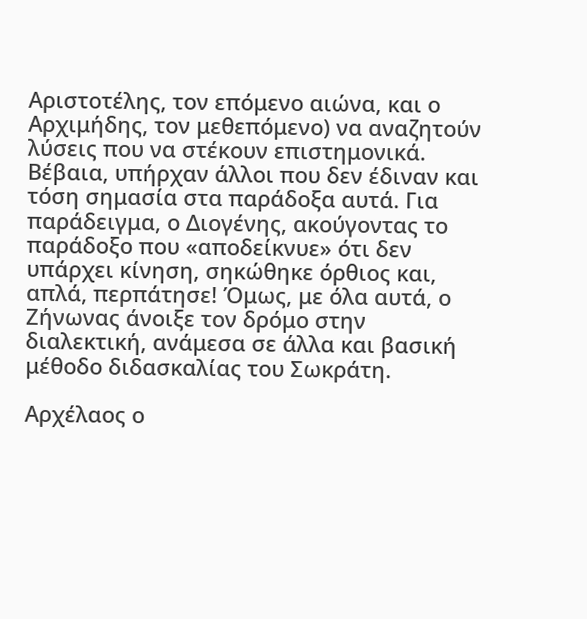Αριστοτέλης, τον επόμενο αιώνα, και ο Αρχιμήδης, τον μεθεπόμενο) να αναζητούν λύσεις που να στέκουν επιστημονικά. Βέβαια, υπήρχαν άλλοι που δεν έδιναν και τόση σημασία στα παράδοξα αυτά. Για παράδειγμα, ο Διογένης, ακούγοντας το παράδοξο που «αποδείκνυε» ότι δεν υπάρχει κίνηση, σηκώθηκε όρθιος και, απλά, περπάτησε! Όμως, με όλα αυτά, ο Ζήνωνας άνοιξε τον δρόμο στην διαλεκτική, ανάμεσα σε άλλα και βασική μέθοδο διδασκαλίας του Σωκράτη.

Αρχέλαος ο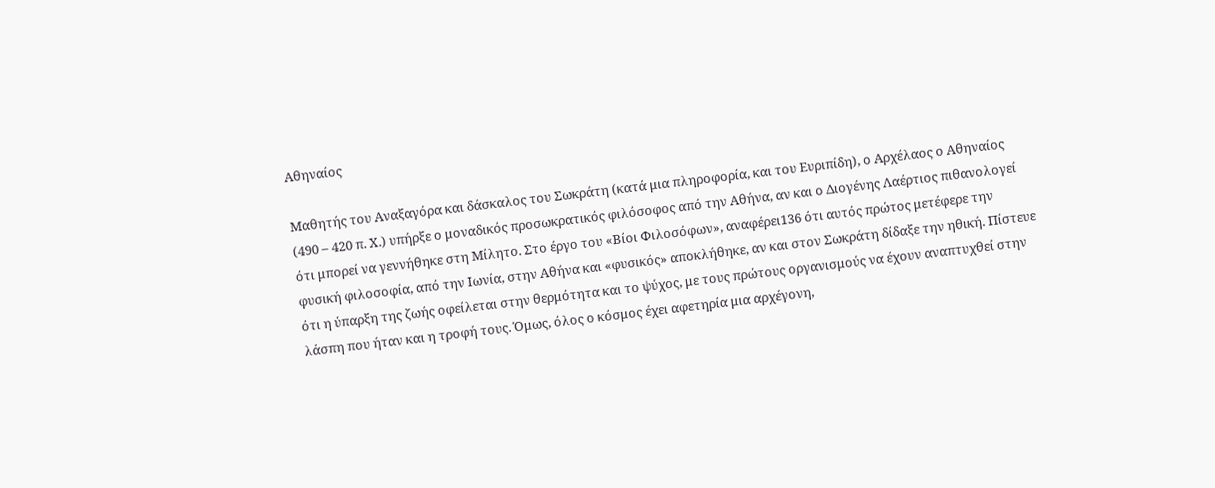Αθηναίος

Μαθητής του Αναξαγόρα και δάσκαλος του Σωκράτη (κατά μια πληροφορία, και του Ευριπίδη), ο Αρχέλαος ο Αθηναίος (490 – 420 π. Χ.) υπήρξε ο μοναδικός προσωκρατικός φιλόσοφος από την Αθήνα, αν και ο Διογένης Λαέρτιος πιθανολογεί ότι μπορεί να γεννήθηκε στη Μίλητο. Στο έργο του «Βίοι Φιλοσόφων», αναφέρει136 ότι αυτός πρώτος μετέφερε την φυσική φιλοσοφία, από την Ιωνία, στην Αθήνα και «φυσικός» αποκλήθηκε, αν και στον Σωκράτη δίδαξε την ηθική. Πίστευε ότι η ύπαρξη της ζωής οφείλεται στην θερμότητα και το ψύχος, με τους πρώτους οργανισμούς να έχουν αναπτυχθεί στην λάσπη που ήταν και η τροφή τους. Όμως, όλος ο κόσμος έχει αφετηρία μια αρχέγονη,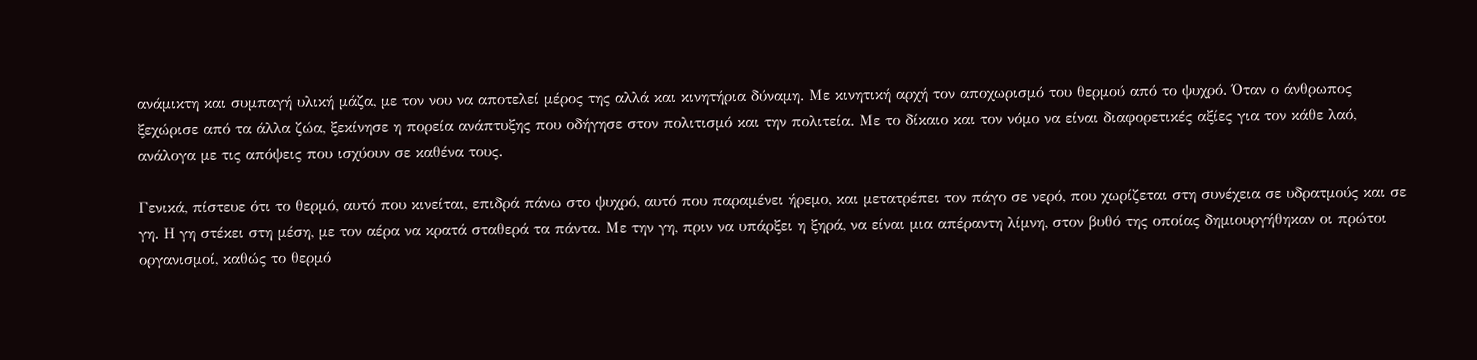ανάμικτη και συμπαγή υλική μάζα, με τον νου να αποτελεί μέρος της αλλά και κινητήρια δύναμη. Με κινητική αρχή τον αποχωρισμό του θερμού από το ψυχρό. Όταν ο άνθρωπος ξεχώρισε από τα άλλα ζώα, ξεκίνησε η πορεία ανάπτυξης που οδήγησε στον πολιτισμό και την πολιτεία. Με το δίκαιο και τον νόμο να είναι διαφορετικές αξίες για τον κάθε λαό, ανάλογα με τις απόψεις που ισχύουν σε καθένα τους.

Γενικά, πίστευε ότι το θερμό, αυτό που κινείται, επιδρά πάνω στο ψυχρό, αυτό που παραμένει ήρεμο, και μετατρέπει τον πάγο σε νερό, που χωρίζεται στη συνέχεια σε υδρατμούς και σε γη. Η γη στέκει στη μέση, με τον αέρα να κρατά σταθερά τα πάντα. Με την γη, πριν να υπάρξει η ξηρά, να είναι μια απέραντη λίμνη, στον βυθό της οποίας δημιουργήθηκαν οι πρώτοι οργανισμοί, καθώς το θερμό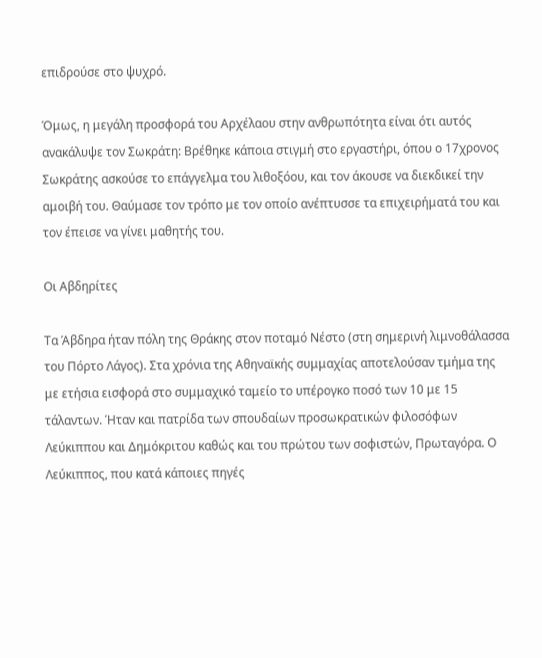επιδρούσε στο ψυχρό.

Όμως, η μεγάλη προσφορά του Αρχέλαου στην ανθρωπότητα είναι ότι αυτός ανακάλυψε τον Σωκράτη: Βρέθηκε κάποια στιγμή στο εργαστήρι, όπου ο 17χρονος Σωκράτης ασκούσε το επάγγελμα του λιθοξόου, και τον άκουσε να διεκδικεί την αμοιβή του. Θαύμασε τον τρόπο με τον οποίο ανέπτυσσε τα επιχειρήματά του και τον έπεισε να γίνει μαθητής του.

Οι Αβδηρίτες

Τα Άβδηρα ήταν πόλη της Θράκης στον ποταμό Νέστο (στη σημερινή λιμνοθάλασσα του Πόρτο Λάγος). Στα χρόνια της Αθηναϊκής συμμαχίας αποτελούσαν τμήμα της με ετήσια εισφορά στο συμμαχικό ταμείο το υπέρογκο ποσό των 10 με 15 τάλαντων. Ήταν και πατρίδα των σπουδαίων προσωκρατικών φιλοσόφων Λεύκιππου και Δημόκριτου καθώς και του πρώτου των σοφιστών, Πρωταγόρα. Ο Λεύκιππος, που κατά κάποιες πηγές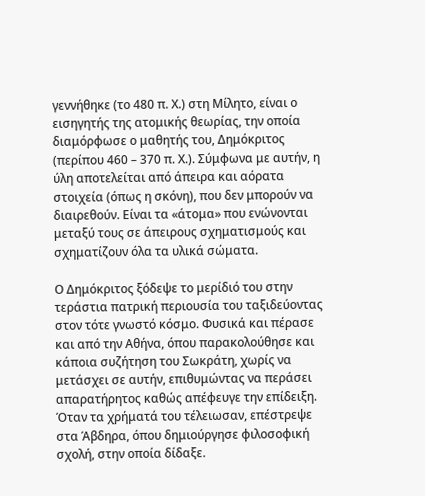γεννήθηκε (το 480 π. Χ.) στη Μίλητο, είναι ο εισηγητής της ατομικής θεωρίας, την οποία διαμόρφωσε ο μαθητής του, Δημόκριτος (περίπου 460 – 370 π. Χ.). Σύμφωνα με αυτήν, η ύλη αποτελείται από άπειρα και αόρατα στοιχεία (όπως η σκόνη), που δεν μπορούν να διαιρεθούν. Είναι τα «άτομα» που ενώνονται μεταξύ τους σε άπειρους σχηματισμούς και σχηματίζουν όλα τα υλικά σώματα.

Ο Δημόκριτος ξόδεψε το μερίδιό του στην τεράστια πατρική περιουσία του ταξιδεύοντας στον τότε γνωστό κόσμο. Φυσικά και πέρασε και από την Αθήνα, όπου παρακολούθησε και κάποια συζήτηση του Σωκράτη, χωρίς να μετάσχει σε αυτήν, επιθυμώντας να περάσει απαρατήρητος καθώς απέφευγε την επίδειξη. Όταν τα χρήματά του τέλειωσαν, επέστρεψε στα Άβδηρα, όπου δημιούργησε φιλοσοφική σχολή, στην οποία δίδαξε.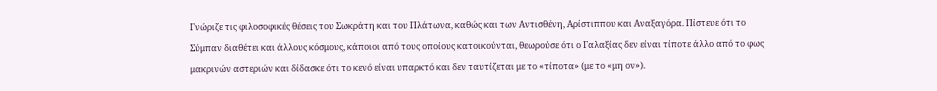Γνώριζε τις φιλοσοφικές θέσεις του Σωκράτη και του Πλάτωνα, καθώς και των Αντισθένη, Αρίστιππου και Αναξαγόρα. Πίστευε ότι το Σύμπαν διαθέτει και άλλους κόσμους, κάποιοι από τους οποίους κατοικούνται, θεωρούσε ότι ο Γαλαξίας δεν είναι τίποτε άλλο από το φως μακρινών αστεριών και δίδασκε ότι το κενό είναι υπαρκτό και δεν ταυτίζεται με το «τίποτα» (με το «μη ον»).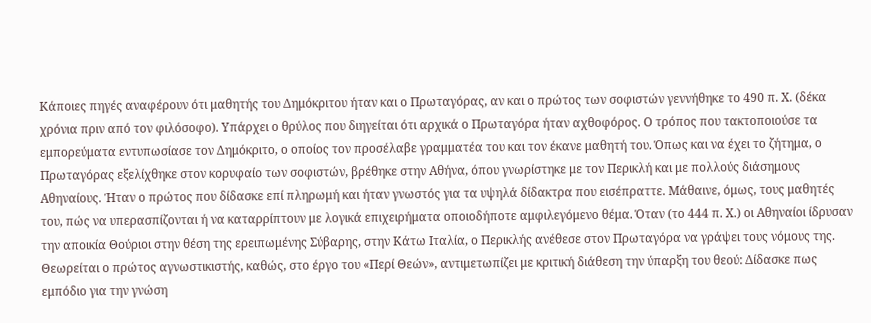Κάποιες πηγές αναφέρουν ότι μαθητής του Δημόκριτου ήταν και ο Πρωταγόρας, αν και ο πρώτος των σοφιστών γεννήθηκε το 490 π. Χ. (δέκα χρόνια πριν από τον φιλόσοφο). Υπάρχει ο θρύλος που διηγείται ότι αρχικά ο Πρωταγόρα ήταν αχθοφόρος. Ο τρόπος που τακτοποιούσε τα εμπορεύματα εντυπωσίασε τον Δημόκριτο, ο οποίος τον προσέλαβε γραμματέα του και τον έκανε μαθητή του. Όπως και να έχει το ζήτημα, ο Πρωταγόρας εξελίχθηκε στον κορυφαίο των σοφιστών, βρέθηκε στην Αθήνα, όπου γνωρίστηκε με τον Περικλή και με πολλούς διάσημους Αθηναίους. Ήταν ο πρώτος που δίδασκε επί πληρωμή και ήταν γνωστός για τα υψηλά δίδακτρα που εισέπραττε. Μάθαινε, όμως, τους μαθητές του, πώς να υπερασπίζονται ή να καταρρίπτουν με λογικά επιχειρήματα οποιοδήποτε αμφιλεγόμενο θέμα. Όταν (το 444 π. Χ.) οι Αθηναίοι ίδρυσαν την αποικία Θούριοι στην θέση της ερειπωμένης Σύβαρης, στην Κάτω Ιταλία, ο Περικλής ανέθεσε στον Πρωταγόρα να γράψει τους νόμους της. Θεωρείται ο πρώτος αγνωστικιστής, καθώς, στο έργο του «Περί Θεών», αντιμετωπίζει με κριτική διάθεση την ύπαρξη του θεού: Δίδασκε πως εμπόδιο για την γνώση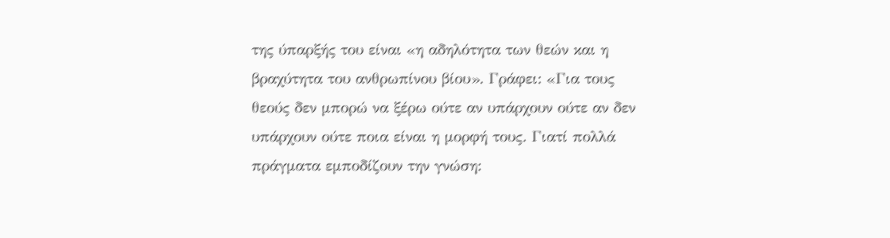της ύπαρξής του είναι «η αδηλότητα των θεών και η βραχύτητα του ανθρωπίνου βίου». Γράφει: «Για τους θεούς δεν μπορώ να ξέρω ούτε αν υπάρχουν ούτε αν δεν υπάρχουν ούτε ποια είναι η μορφή τους. Γιατί πολλά πράγματα εμποδίζουν την γνώση: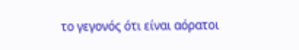το γεγονός ότι είναι αόρατοι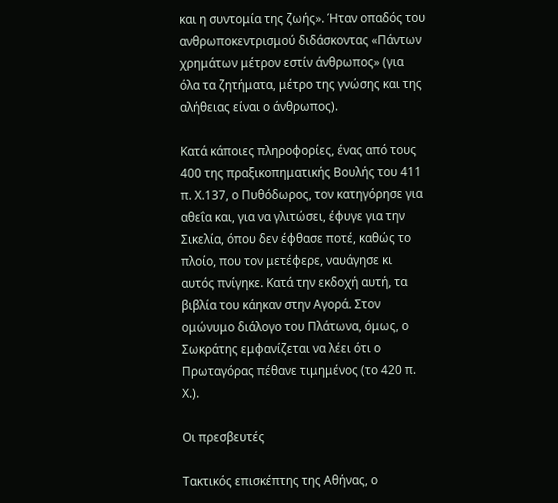και η συντομία της ζωής». Ήταν οπαδός του ανθρωποκεντρισμού διδάσκοντας «Πάντων χρημάτων μέτρον εστίν άνθρωπος» (για όλα τα ζητήματα, μέτρο της γνώσης και της αλήθειας είναι ο άνθρωπος).

Κατά κάποιες πληροφορίες, ένας από τους 400 της πραξικοπηματικής Βουλής του 411 π. Χ.137, ο Πυθόδωρος, τον κατηγόρησε για αθεΐα και, για να γλιτώσει, έφυγε για την Σικελία, όπου δεν έφθασε ποτέ, καθώς το πλοίο, που τον μετέφερε, ναυάγησε κι αυτός πνίγηκε. Κατά την εκδοχή αυτή, τα βιβλία του κάηκαν στην Αγορά. Στον ομώνυμο διάλογο του Πλάτωνα, όμως, ο Σωκράτης εμφανίζεται να λέει ότι ο Πρωταγόρας πέθανε τιμημένος (το 420 π. Χ.).

Οι πρεσβευτές

Τακτικός επισκέπτης της Αθήνας, ο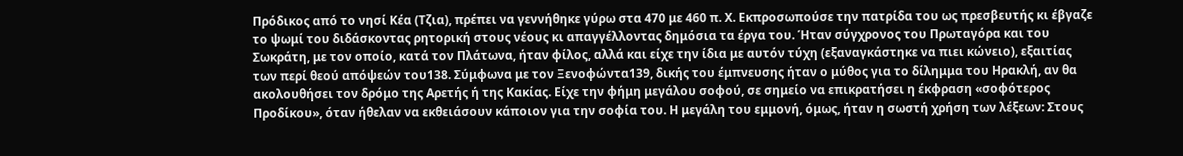Πρόδικος από το νησί Κέα (Τζια), πρέπει να γεννήθηκε γύρω στα 470 με 460 π. Χ. Εκπροσωπούσε την πατρίδα του ως πρεσβευτής κι έβγαζε το ψωμί του διδάσκοντας ρητορική στους νέους κι απαγγέλλοντας δημόσια τα έργα του. Ήταν σύγχρονος του Πρωταγόρα και του Σωκράτη, με τον οποίο, κατά τον Πλάτωνα, ήταν φίλος, αλλά και είχε την ίδια με αυτόν τύχη (εξαναγκάστηκε να πιει κώνειο), εξαιτίας των περί θεού απόψεών του138. Σύμφωνα με τον Ξενοφώντα139, δικής του έμπνευσης ήταν ο μύθος για το δίλημμα του Ηρακλή, αν θα ακολουθήσει τον δρόμο της Αρετής ή της Κακίας. Είχε την φήμη μεγάλου σοφού, σε σημείο να επικρατήσει η έκφραση «σοφότερος Προδίκου», όταν ήθελαν να εκθειάσουν κάποιον για την σοφία του. Η μεγάλη του εμμονή, όμως, ήταν η σωστή χρήση των λέξεων: Στους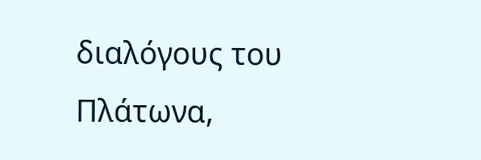διαλόγους του Πλάτωνα,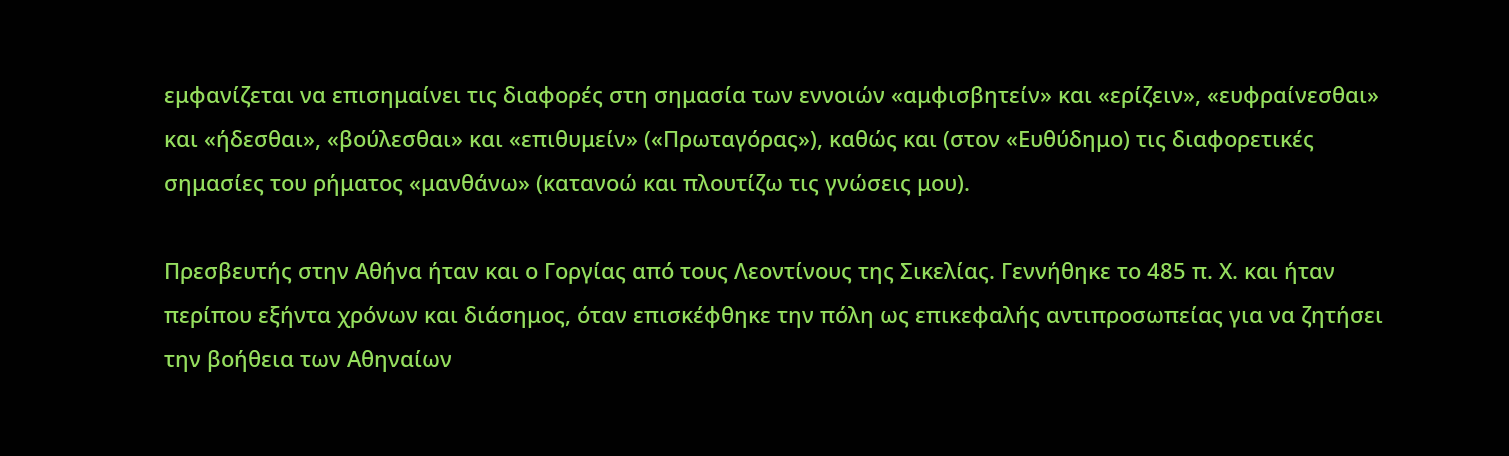εμφανίζεται να επισημαίνει τις διαφορές στη σημασία των εννοιών «αμφισβητείν» και «ερίζειν», «ευφραίνεσθαι» και «ήδεσθαι», «βούλεσθαι» και «επιθυμείν» («Πρωταγόρας»), καθώς και (στον «Ευθύδημο) τις διαφορετικές σημασίες του ρήματος «μανθάνω» (κατανοώ και πλουτίζω τις γνώσεις μου).

Πρεσβευτής στην Αθήνα ήταν και ο Γοργίας από τους Λεοντίνους της Σικελίας. Γεννήθηκε το 485 π. Χ. και ήταν περίπου εξήντα χρόνων και διάσημος, όταν επισκέφθηκε την πόλη ως επικεφαλής αντιπροσωπείας για να ζητήσει την βοήθεια των Αθηναίων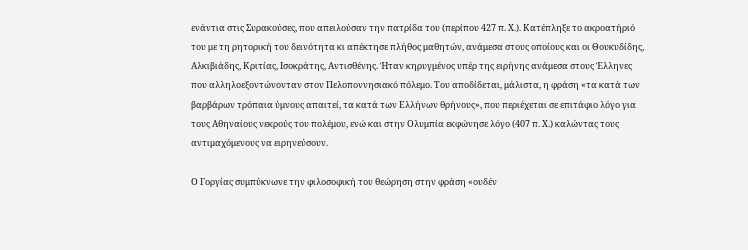ενάντια στις Συρακούσες, που απειλούσαν την πατρίδα του (περίπου 427 π. Χ.). Κατέπληξε το ακροατήριό του με τη ρητορική του δεινότητα κι απέκτησε πλήθος μαθητών, ανάμεσα στους οποίους και οι Θουκυδίδης, Αλκιβιάδης, Κριτίας, Ισοκράτης, Αντισθένης. Ήταν κηρυγμένος υπέρ της ειρήνης ανάμεσα στους Έλληνες που αλληλοεξοντώνονταν στον Πελοποννησιακό πόλεμο. Του αποδίδεται, μάλιστα, η φράση «τα κατά των βαρβάρων τρόπαια ύμνους απαιτεί, τα κατά των Ελλήνων θρήνους», που περιέχεται σε επιτάφιο λόγο για τους Αθηναίους νεκρούς του πολέμου, ενώ και στην Ολυμπία εκφώνησε λόγο (407 π. Χ.) καλώντας τους αντιμαχόμενους να ειρηνεύσουν.

Ο Γοργίας συμπύκνωνε την φιλοσοφική του θεώρηση στην φράση «ουδέν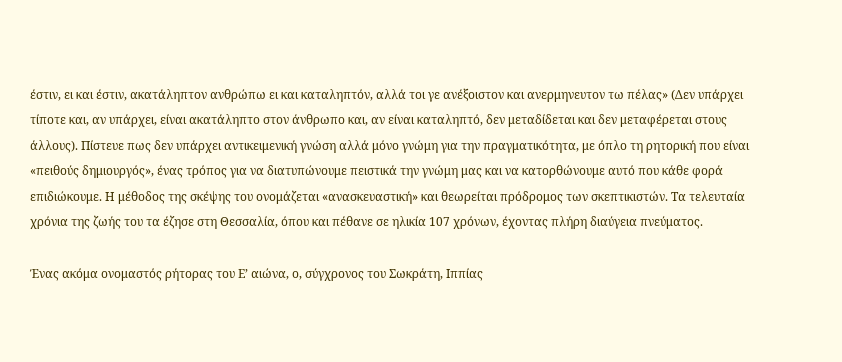έστιν, ει και έστιν, ακατάληπτον ανθρώπω ει και καταληπτόν, αλλά τοι γε ανέξοιστον και ανερμηνευτον τω πέλας» (Δεν υπάρχει τίποτε και, αν υπάρχει, είναι ακατάληπτο στον άνθρωπο και, αν είναι καταληπτό, δεν μεταδίδεται και δεν μεταφέρεται στους άλλους). Πίστευε πως δεν υπάρχει αντικειμενική γνώση αλλά μόνο γνώμη για την πραγματικότητα, με όπλο τη ρητορική που είναι «πειθούς δημιουργός», ένας τρόπος για να διατυπώνουμε πειστικά την γνώμη μας και να κατορθώνουμε αυτό που κάθε φορά επιδιώκουμε. Η μέθοδος της σκέψης του ονομάζεται «ανασκευαστική» και θεωρείται πρόδρομος των σκεπτικιστών. Τα τελευταία χρόνια της ζωής του τα έζησε στη Θεσσαλία, όπου και πέθανε σε ηλικία 107 χρόνων, έχοντας πλήρη διαύγεια πνεύματος.

Ένας ακόμα ονομαστός ρήτορας του Ε’ αιώνα, ο, σύγχρονος του Σωκράτη, Ιππίας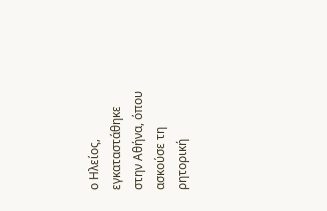ο Ηλείος, εγκαταστάθηκε στην Αθήνα, όπου ασκούσε τη ρητορική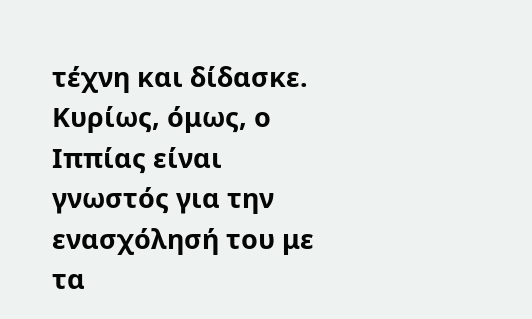τέχνη και δίδασκε. Κυρίως, όμως, ο Ιππίας είναι γνωστός για την ενασχόλησή του με τα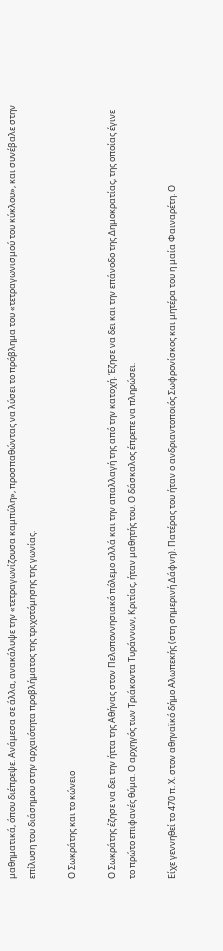μαθηματικά, όπου διέπρεψε. Ανάμεσα σε άλλα, ανακάλυψε την «τετραγωνίζουσα καμπύλη», προσπαθώντας να λύσει το πρόβλημα του «τετραγωνισμού του κύκλου», και συνέβαλε στην επίλυση του διάσημου στην αρχαιότητα προβλήματος της τριχοτόμησης της γωνίας.

Ο Σωκράτης και το κώνειο

Ο Σωκράτης έζησε να δει την ήττα της Αθήνας στον Πελοποννησιακό πόλεμο αλλά και την απαλλαγή της από την κατοχή. Έζησε να δει και την επάνοδο της Δημοκρατίας, της οποίας έγινε το πρώτο επιφανές θύμα. Ο αρχηγός των Τριάκοντα Τυράννων, Κριτίας, ήταν μαθητής του. Ο δάσκαλος έπρεπε να πληρώσει.

Είχε γεννηθεί το 470 π. Χ. στον αθηναϊκό δήμο Αλωπεκής (στη σημερινή Δάφνη). Πατέρας του ήταν ο ανδριαντοποιός Σωφρονίσκος και μητέρα του η μαία Φαιναρέτη. Ο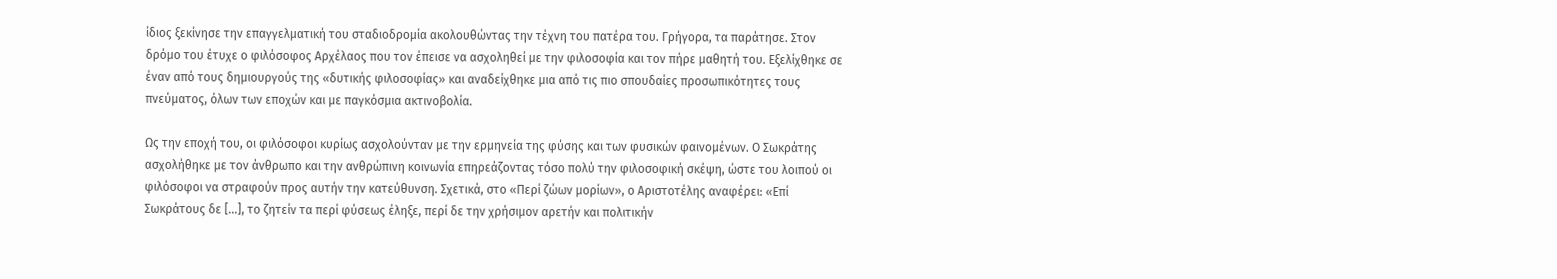ίδιος ξεκίνησε την επαγγελματική του σταδιοδρομία ακολουθώντας την τέχνη του πατέρα του. Γρήγορα, τα παράτησε. Στον δρόμο του έτυχε ο φιλόσοφος Αρχέλαος που τον έπεισε να ασχοληθεί με την φιλοσοφία και τον πήρε μαθητή του. Εξελίχθηκε σε έναν από τους δημιουργούς της «δυτικής φιλοσοφίας» και αναδείχθηκε μια από τις πιο σπουδαίες προσωπικότητες τους πνεύματος, όλων των εποχών και με παγκόσμια ακτινοβολία.

Ως την εποχή του, οι φιλόσοφοι κυρίως ασχολούνταν με την ερμηνεία της φύσης και των φυσικών φαινομένων. Ο Σωκράτης ασχολήθηκε με τον άνθρωπο και την ανθρώπινη κοινωνία επηρεάζοντας τόσο πολύ την φιλοσοφική σκέψη, ώστε του λοιπού οι φιλόσοφοι να στραφούν προς αυτήν την κατεύθυνση. Σχετικά, στο «Περί ζώων μορίων», ο Αριστοτέλης αναφέρει: «Επί Σωκράτους δε [...], το ζητείν τα περί φύσεως έληξε, περί δε την χρήσιμον αρετήν και πολιτικήν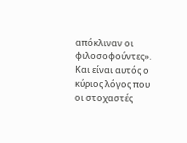απόκλιναν οι φιλοσοφούντες». Και είναι αυτός ο κύριος λόγος που οι στοχαστές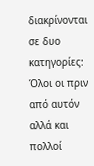διακρίνονται σε δυο κατηγορίες: Όλοι οι πριν από αυτόν αλλά και πολλοί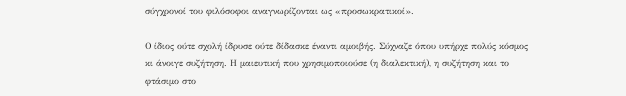σύγχρονοί του φιλόσοφοι αναγνωρίζονται ως «προσωκρατικοί».

Ο ίδιος ούτε σχολή ίδρυσε ούτε δίδασκε έναντι αμοιβής. Σύχναζε όπου υπήρχε πολύς κόσμος κι άνοιγε συζήτηση. Η μαιευτική που χρησιμοποιούσε (η διαλεκτική), η συζήτηση και το φτάσιμο στο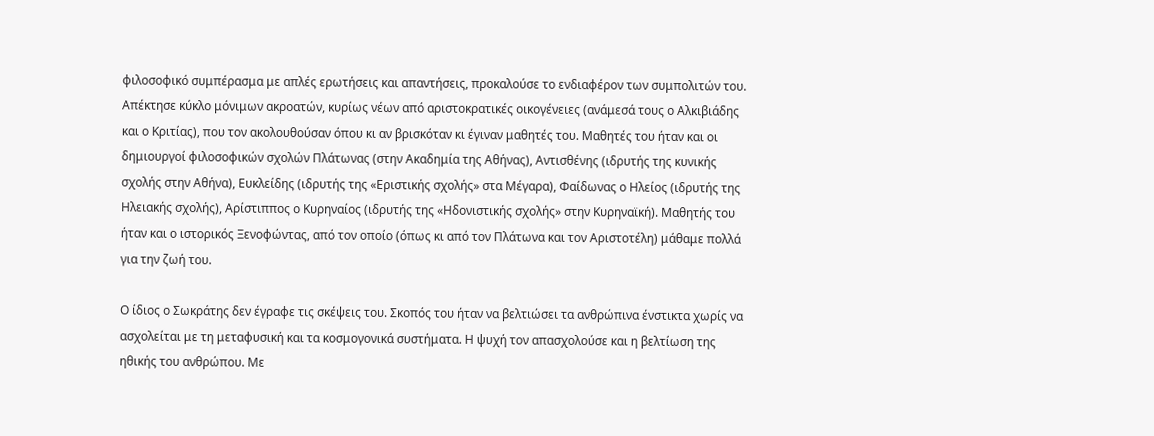φιλοσοφικό συμπέρασμα με απλές ερωτήσεις και απαντήσεις, προκαλούσε το ενδιαφέρον των συμπολιτών του. Απέκτησε κύκλο μόνιμων ακροατών, κυρίως νέων από αριστοκρατικές οικογένειες (ανάμεσά τους ο Αλκιβιάδης και ο Κριτίας), που τον ακολουθούσαν όπου κι αν βρισκόταν κι έγιναν μαθητές του. Μαθητές του ήταν και οι δημιουργοί φιλοσοφικών σχολών Πλάτωνας (στην Ακαδημία της Αθήνας), Αντισθένης (ιδρυτής της κυνικής σχολής στην Αθήνα), Ευκλείδης (ιδρυτής της «Εριστικής σχολής» στα Μέγαρα), Φαίδωνας ο Ηλείος (ιδρυτής της Ηλειακής σχολής), Αρίστιππος ο Κυρηναίος (ιδρυτής της «Ηδονιστικής σχολής» στην Κυρηναϊκή). Μαθητής του ήταν και ο ιστορικός Ξενοφώντας, από τον οποίο (όπως κι από τον Πλάτωνα και τον Αριστοτέλη) μάθαμε πολλά για την ζωή του.

Ο ίδιος ο Σωκράτης δεν έγραφε τις σκέψεις του. Σκοπός του ήταν να βελτιώσει τα ανθρώπινα ένστικτα χωρίς να ασχολείται με τη μεταφυσική και τα κοσμογονικά συστήματα. Η ψυχή τον απασχολούσε και η βελτίωση της ηθικής του ανθρώπου. Με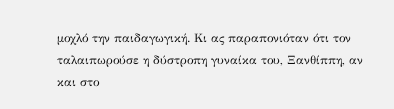μοχλό την παιδαγωγική. Κι ας παραπονιόταν ότι τον ταλαιπωρούσε η δύστροπη γυναίκα του, Ξανθίππη, αν και στο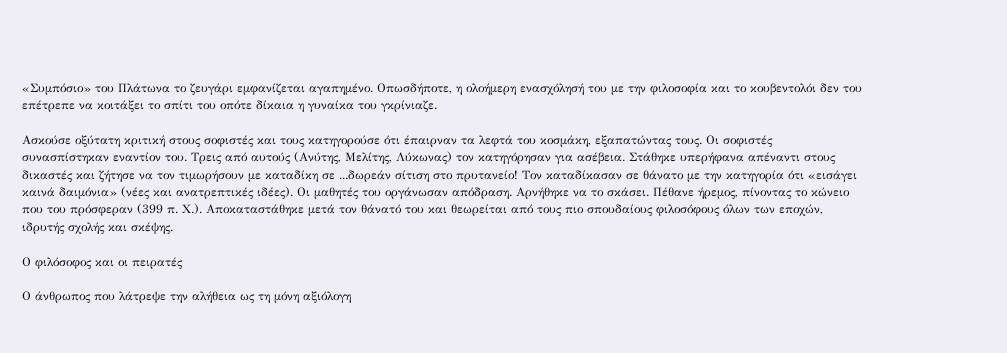«Συμπόσιο» του Πλάτωνα το ζευγάρι εμφανίζεται αγαπημένο. Οπωσδήποτε, η ολοήμερη ενασχόλησή του με την φιλοσοφία και το κουβεντολόι δεν του επέτρεπε να κοιτάξει το σπίτι του οπότε δίκαια η γυναίκα του γκρίνιαζε.

Ασκούσε οξύτατη κριτική στους σοφιστές και τους κατηγορούσε ότι έπαιρναν τα λεφτά του κοσμάκη, εξαπατώντας τους. Οι σοφιστές συνασπίστηκαν εναντίον του. Τρεις από αυτούς (Ανύτης, Μελίτης, Λύκωνας) τον κατηγόρησαν για ασέβεια. Στάθηκε υπερήφανα απέναντι στους δικαστές και ζήτησε να τον τιμωρήσουν με καταδίκη σε ...δωρεάν σίτιση στο πρυτανείο! Τον καταδίκασαν σε θάνατο με την κατηγορία ότι «εισάγει καινά δαιμόνια» (νέες και ανατρεπτικές ιδέες). Οι μαθητές του οργάνωσαν απόδραση. Αρνήθηκε να το σκάσει. Πέθανε ήρεμος, πίνοντας το κώνειο που του πρόσφεραν (399 π. Χ.). Αποκαταστάθηκε μετά τον θάνατό του και θεωρείται από τους πιο σπουδαίους φιλοσόφους όλων των εποχών, ιδρυτής σχολής και σκέψης.

Ο φιλόσοφος και οι πειρατές

Ο άνθρωπος που λάτρεψε την αλήθεια ως τη μόνη αξιόλογη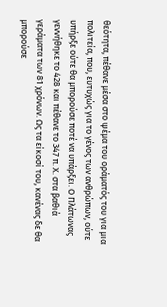θεότητα, πέθανε μέσα στο ψέμα του οράματός του για μια πολιτεία, που, ευτυχώς για το γένος των ανθρώπων, ούτε υπήρξε ούτε θα μπορούσε ποτέ να υπάρξει. Ο Πλάτωνας γεννήθηκε το 428 και πέθανε το 347 π. Χ. στα βαθιά γεράματα των 81 χρόνων. Ως τα είκοσί του, κανένας δε θα μπορούσε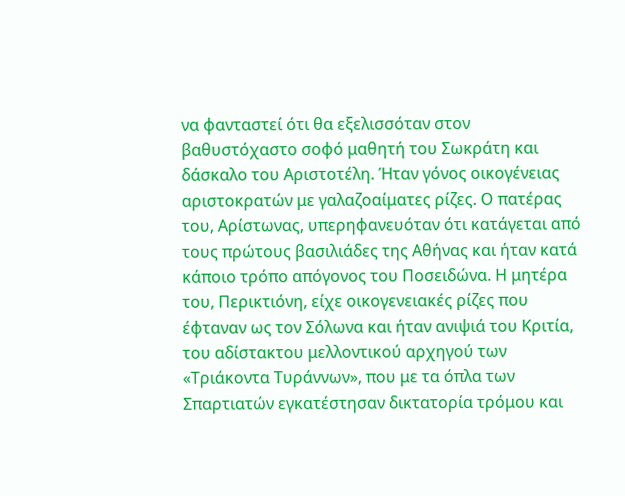να φανταστεί ότι θα εξελισσόταν στον βαθυστόχαστο σοφό μαθητή του Σωκράτη και δάσκαλο του Αριστοτέλη. Ήταν γόνος οικογένειας αριστοκρατών με γαλαζοαίματες ρίζες. Ο πατέρας του, Αρίστωνας, υπερηφανευόταν ότι κατάγεται από τους πρώτους βασιλιάδες της Αθήνας και ήταν κατά κάποιο τρόπο απόγονος του Ποσειδώνα. Η μητέρα του, Περικτιόνη, είχε οικογενειακές ρίζες που έφταναν ως τον Σόλωνα και ήταν ανιψιά του Κριτία, του αδίστακτου μελλοντικού αρχηγού των «Τριάκοντα Τυράννων», που με τα όπλα των Σπαρτιατών εγκατέστησαν δικτατορία τρόμου και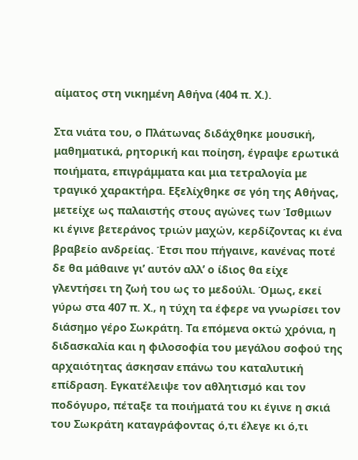αίματος στη νικημένη Αθήνα (404 π. Χ.).

Στα νιάτα του, ο Πλάτωνας διδάχθηκε μουσική, μαθηματικά, ρητορική και ποίηση, έγραψε ερωτικά ποιήματα, επιγράμματα και μια τετραλογία με τραγικό χαρακτήρα. Εξελίχθηκε σε γόη της Αθήνας, μετείχε ως παλαιστής στους αγώνες των Ίσθμιων κι έγινε βετεράνος τριών μαχών, κερδίζοντας κι ένα βραβείο ανδρείας. Έτσι που πήγαινε, κανένας ποτέ δε θα μάθαινε γι’ αυτόν αλλ’ ο ίδιος θα είχε γλεντήσει τη ζωή του ως το μεδούλι. Όμως, εκεί γύρω στα 407 π. Χ., η τύχη τα έφερε να γνωρίσει τον διάσημο γέρο Σωκράτη. Τα επόμενα οκτώ χρόνια, η διδασκαλία και η φιλοσοφία του μεγάλου σοφού της αρχαιότητας άσκησαν επάνω του καταλυτική επίδραση. Εγκατέλειψε τον αθλητισμό και τον ποδόγυρο, πέταξε τα ποιήματά του κι έγινε η σκιά του Σωκράτη καταγράφοντας ό,τι έλεγε κι ό,τι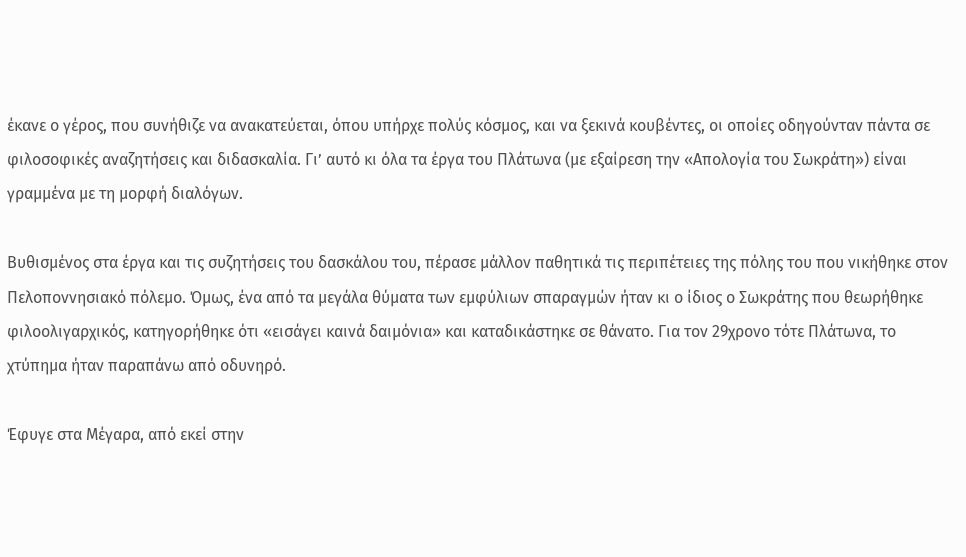έκανε ο γέρος, που συνήθιζε να ανακατεύεται, όπου υπήρχε πολύς κόσμος, και να ξεκινά κουβέντες, οι οποίες οδηγούνταν πάντα σε φιλοσοφικές αναζητήσεις και διδασκαλία. Γι’ αυτό κι όλα τα έργα του Πλάτωνα (με εξαίρεση την «Απολογία του Σωκράτη») είναι γραμμένα με τη μορφή διαλόγων.

Βυθισμένος στα έργα και τις συζητήσεις του δασκάλου του, πέρασε μάλλον παθητικά τις περιπέτειες της πόλης του που νικήθηκε στον Πελοποννησιακό πόλεμο. Όμως, ένα από τα μεγάλα θύματα των εμφύλιων σπαραγμών ήταν κι ο ίδιος ο Σωκράτης που θεωρήθηκε φιλοολιγαρχικός, κατηγορήθηκε ότι «εισάγει καινά δαιμόνια» και καταδικάστηκε σε θάνατο. Για τον 29χρονο τότε Πλάτωνα, το χτύπημα ήταν παραπάνω από οδυνηρό.

Έφυγε στα Μέγαρα, από εκεί στην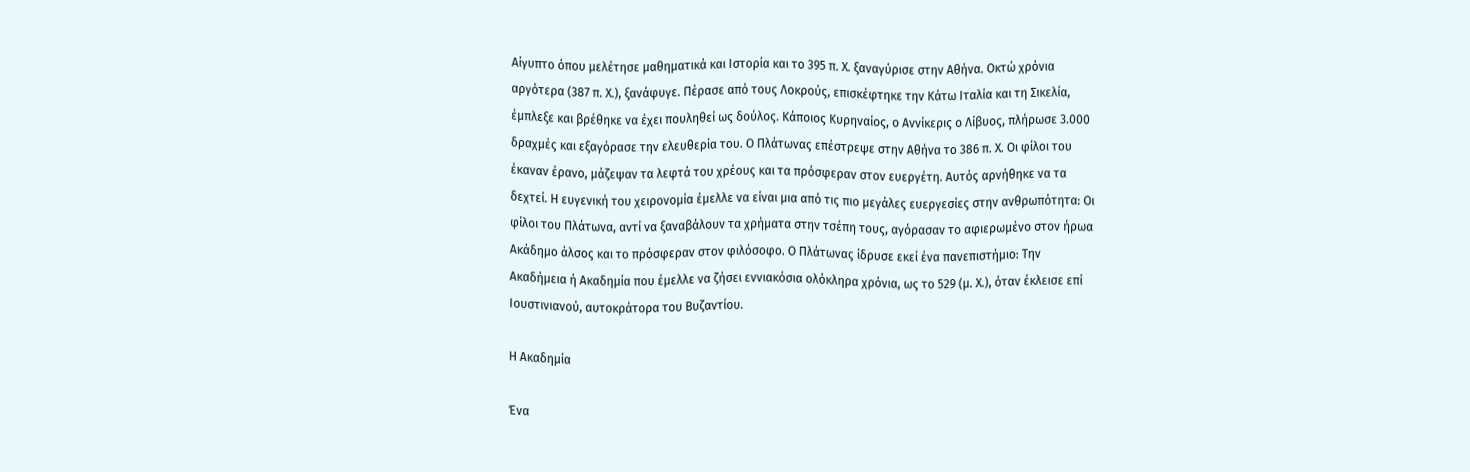Αίγυπτο όπου μελέτησε μαθηματικά και Ιστορία και το 395 π. Χ. ξαναγύρισε στην Αθήνα. Οκτώ χρόνια αργότερα (387 π. Χ.), ξανάφυγε. Πέρασε από τους Λοκρούς, επισκέφτηκε την Κάτω Ιταλία και τη Σικελία, έμπλεξε και βρέθηκε να έχει πουληθεί ως δούλος. Κάποιος Κυρηναίος, ο Αννίκερις ο Λίβυος, πλήρωσε 3.000 δραχμές και εξαγόρασε την ελευθερία του. Ο Πλάτωνας επέστρεψε στην Αθήνα το 386 π. Χ. Οι φίλοι του έκαναν έρανο, μάζεψαν τα λεφτά του χρέους και τα πρόσφεραν στον ευεργέτη. Αυτός αρνήθηκε να τα δεχτεί. Η ευγενική του χειρονομία έμελλε να είναι μια από τις πιο μεγάλες ευεργεσίες στην ανθρωπότητα: Οι φίλοι του Πλάτωνα, αντί να ξαναβάλουν τα χρήματα στην τσέπη τους, αγόρασαν το αφιερωμένο στον ήρωα Ακάδημο άλσος και το πρόσφεραν στον φιλόσοφο. Ο Πλάτωνας ίδρυσε εκεί ένα πανεπιστήμιο: Την Ακαδήμεια ή Ακαδημία που έμελλε να ζήσει εννιακόσια ολόκληρα χρόνια, ως το 529 (μ. Χ.), όταν έκλεισε επί Ιουστινιανού, αυτοκράτορα του Βυζαντίου.

Η Ακαδημία

Ένα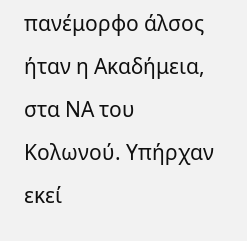πανέμορφο άλσος ήταν η Ακαδήμεια, στα ΝΑ του Κολωνού. Υπήρχαν εκεί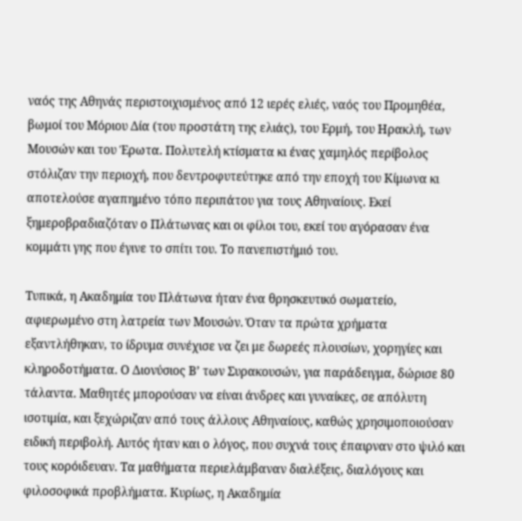ναός της Αθηνάς περιστοιχισμένος από 12 ιερές ελιές, ναός του Προμηθέα, βωμοί του Μόριου Δία (του προστάτη της ελιάς), του Ερμή, του Ηρακλή, των Μουσών και του Έρωτα. Πολυτελή κτίσματα κι ένας χαμηλός περίβολος στόλιζαν την περιοχή, που δεντροφυτεύτηκε από την εποχή του Κίμωνα κι αποτελούσε αγαπημένο τόπο περιπάτου για τους Αθηναίους. Εκεί ξημεροβραδιαζόταν ο Πλάτωνας και οι φίλοι του, εκεί του αγόρασαν ένα κομμάτι γης που έγινε το σπίτι του. Το πανεπιστήμιό του.

Τυπικά, η Ακαδημία του Πλάτωνα ήταν ένα θρησκευτικό σωματείο, αφιερωμένο στη λατρεία των Μουσών. Όταν τα πρώτα χρήματα εξαντλήθηκαν, το ίδρυμα συνέχισε να ζει με δωρεές πλουσίων, χορηγίες και κληροδοτήματα. Ο Διονύσιος Β’ των Συρακουσών, για παράδειγμα, δώρισε 80 τάλαντα. Μαθητές μπορούσαν να είναι άνδρες και γυναίκες, σε απόλυτη ισοτιμία, και ξεχώριζαν από τους άλλους Αθηναίους, καθώς χρησιμοποιούσαν ειδική περιβολή. Αυτός ήταν και ο λόγος, που συχνά τους έπαιρναν στο ψιλό και τους κορόιδευαν. Τα μαθήματα περιελάμβαναν διαλέξεις, διαλόγους και φιλοσοφικά προβλήματα. Κυρίως, η Ακαδημία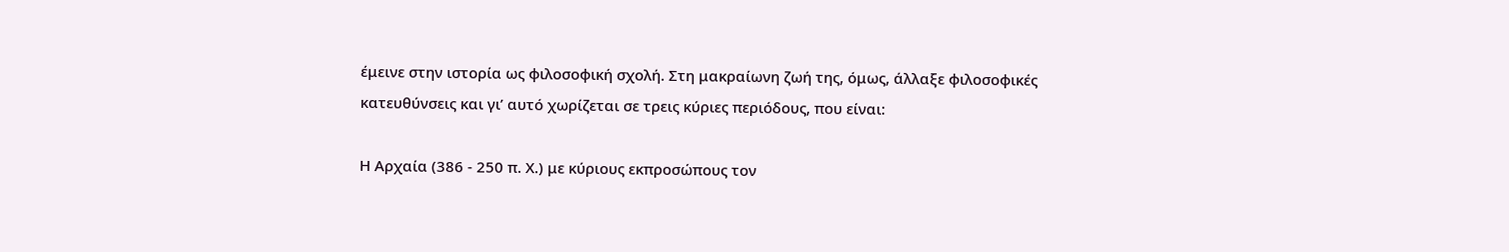έμεινε στην ιστορία ως φιλοσοφική σχολή. Στη μακραίωνη ζωή της, όμως, άλλαξε φιλοσοφικές κατευθύνσεις και γι’ αυτό χωρίζεται σε τρεις κύριες περιόδους, που είναι:

Η Αρχαία (386 - 250 π. Χ.) με κύριους εκπροσώπους τον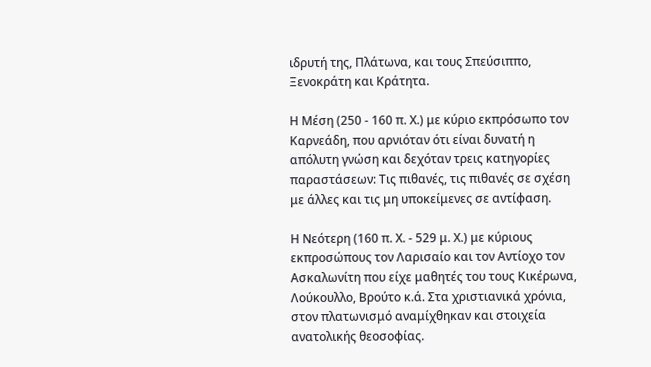ιδρυτή της, Πλάτωνα, και τους Σπεύσιππο, Ξενοκράτη και Κράτητα.

Η Μέση (250 - 160 π. Χ.) με κύριο εκπρόσωπο τον Καρνεάδη, που αρνιόταν ότι είναι δυνατή η απόλυτη γνώση και δεχόταν τρεις κατηγορίες παραστάσεων: Τις πιθανές, τις πιθανές σε σχέση με άλλες και τις μη υποκείμενες σε αντίφαση.

Η Νεότερη (160 π. Χ. - 529 μ. Χ.) με κύριους εκπροσώπους τον Λαρισαίο και τον Αντίοχο τον Ασκαλωνίτη που είχε μαθητές του τους Κικέρωνα, Λούκουλλο, Βρούτο κ.ά. Στα χριστιανικά χρόνια, στον πλατωνισμό αναμίχθηκαν και στοιχεία ανατολικής θεοσοφίας.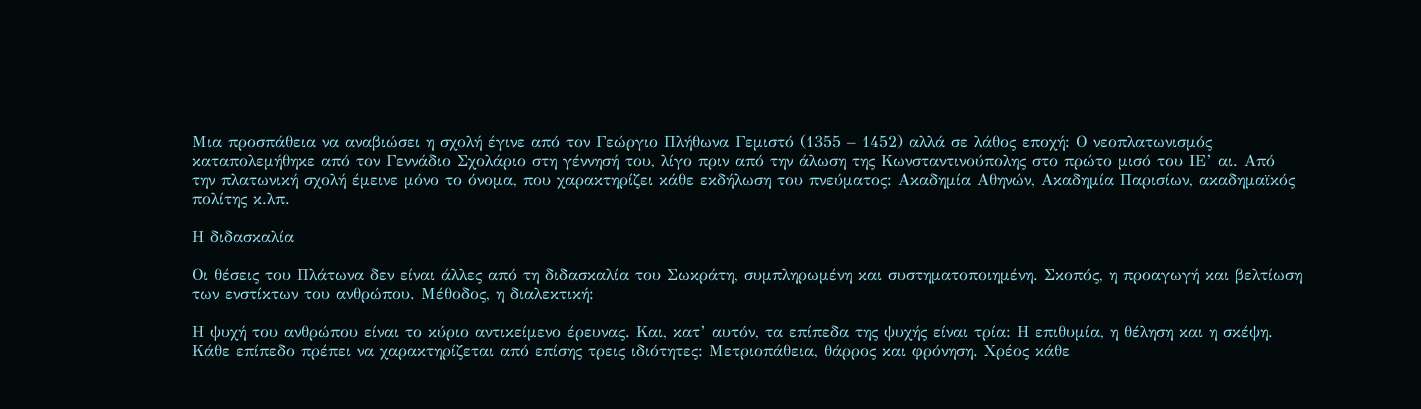Μια προσπάθεια να αναβιώσει η σχολή έγινε από τον Γεώργιο Πλήθωνα Γεμιστό (1355 – 1452) αλλά σε λάθος εποχή: Ο νεοπλατωνισμός καταπολεμήθηκε από τον Γεννάδιο Σχολάριο στη γέννησή του, λίγο πριν από την άλωση της Κωνσταντινούπολης στο πρώτο μισό του ΙΕ’ αι. Από την πλατωνική σχολή έμεινε μόνο το όνομα, που χαρακτηρίζει κάθε εκδήλωση του πνεύματος: Ακαδημία Αθηνών, Ακαδημία Παρισίων, ακαδημαϊκός πολίτης κ.λπ.

Η διδασκαλία

Οι θέσεις του Πλάτωνα δεν είναι άλλες από τη διδασκαλία του Σωκράτη, συμπληρωμένη και συστηματοποιημένη. Σκοπός, η προαγωγή και βελτίωση των ενστίκτων του ανθρώπου. Μέθοδος, η διαλεκτική:

Η ψυχή του ανθρώπου είναι το κύριο αντικείμενο έρευνας. Και, κατ’ αυτόν, τα επίπεδα της ψυχής είναι τρία: Η επιθυμία, η θέληση και η σκέψη. Κάθε επίπεδο πρέπει να χαρακτηρίζεται από επίσης τρεις ιδιότητες: Μετριοπάθεια, θάρρος και φρόνηση. Χρέος κάθε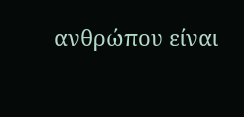ανθρώπου είναι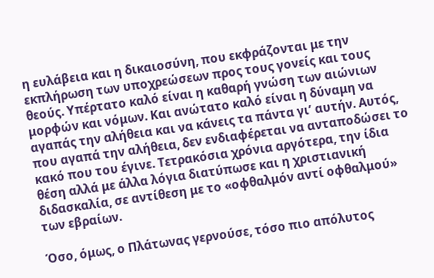η ευλάβεια και η δικαιοσύνη, που εκφράζονται με την εκπλήρωση των υποχρεώσεων προς τους γονείς και τους θεούς. Υπέρτατο καλό είναι η καθαρή γνώση των αιώνιων μορφών και νόμων. Και ανώτατο καλό είναι η δύναμη να αγαπάς την αλήθεια και να κάνεις τα πάντα γι’ αυτήν. Αυτός, που αγαπά την αλήθεια, δεν ενδιαφέρεται να ανταποδώσει το κακό που του έγινε. Τετρακόσια χρόνια αργότερα, την ίδια θέση αλλά με άλλα λόγια διατύπωσε και η χριστιανική διδασκαλία, σε αντίθεση με το «οφθαλμόν αντί οφθαλμού» των εβραίων.

Όσο, όμως, ο Πλάτωνας γερνούσε, τόσο πιο απόλυτος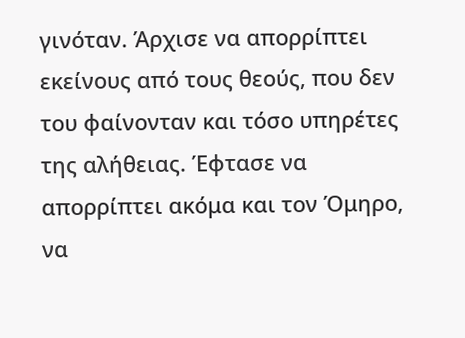γινόταν. Άρχισε να απορρίπτει εκείνους από τους θεούς, που δεν του φαίνονταν και τόσο υπηρέτες της αλήθειας. Έφτασε να απορρίπτει ακόμα και τον Όμηρο, να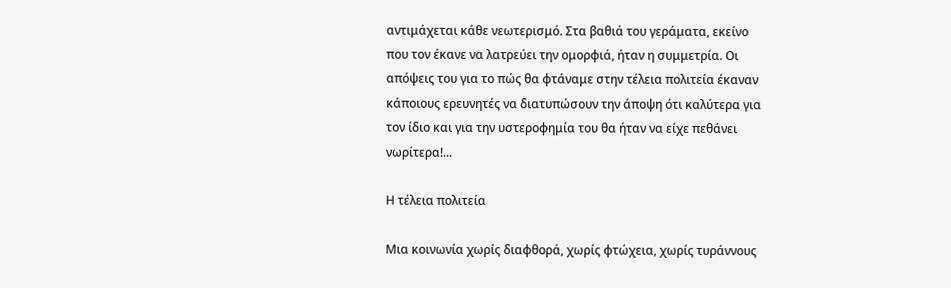αντιμάχεται κάθε νεωτερισμό. Στα βαθιά του γεράματα, εκείνο που τον έκανε να λατρεύει την ομορφιά, ήταν η συμμετρία. Οι απόψεις του για το πώς θα φτάναμε στην τέλεια πολιτεία έκαναν κάποιους ερευνητές να διατυπώσουν την άποψη ότι καλύτερα για τον ίδιο και για την υστεροφημία του θα ήταν να είχε πεθάνει νωρίτερα!...

Η τέλεια πολιτεία

Μια κοινωνία χωρίς διαφθορά, χωρίς φτώχεια, χωρίς τυράννους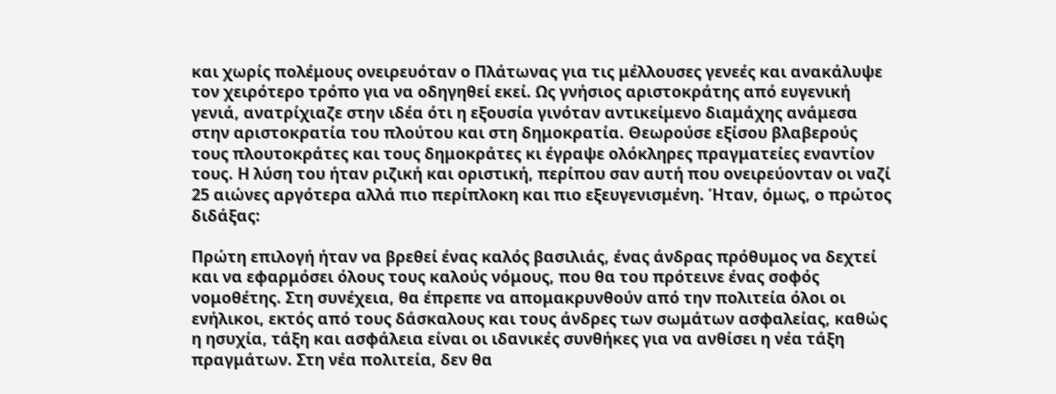και χωρίς πολέμους ονειρευόταν ο Πλάτωνας για τις μέλλουσες γενεές και ανακάλυψε τον χειρότερο τρόπο για να οδηγηθεί εκεί. Ως γνήσιος αριστοκράτης από ευγενική γενιά, ανατρίχιαζε στην ιδέα ότι η εξουσία γινόταν αντικείμενο διαμάχης ανάμεσα στην αριστοκρατία του πλούτου και στη δημοκρατία. Θεωρούσε εξίσου βλαβερούς τους πλουτοκράτες και τους δημοκράτες κι έγραψε ολόκληρες πραγματείες εναντίον τους. Η λύση του ήταν ριζική και οριστική, περίπου σαν αυτή που ονειρεύονταν οι ναζί 25 αιώνες αργότερα αλλά πιο περίπλοκη και πιο εξευγενισμένη. Ήταν, όμως, ο πρώτος διδάξας:

Πρώτη επιλογή ήταν να βρεθεί ένας καλός βασιλιάς, ένας άνδρας πρόθυμος να δεχτεί και να εφαρμόσει όλους τους καλούς νόμους, που θα του πρότεινε ένας σοφός νομοθέτης. Στη συνέχεια, θα έπρεπε να απομακρυνθούν από την πολιτεία όλοι οι ενήλικοι, εκτός από τους δάσκαλους και τους άνδρες των σωμάτων ασφαλείας, καθώς η ησυχία, τάξη και ασφάλεια είναι οι ιδανικές συνθήκες για να ανθίσει η νέα τάξη πραγμάτων. Στη νέα πολιτεία, δεν θα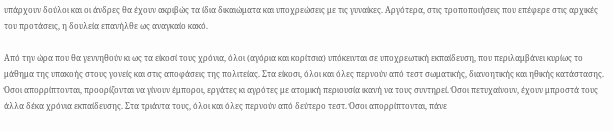υπάρχουν δούλοι και οι άνδρες θα έχουν ακριβώς τα ίδια δικαιώματα και υποχρεώσεις με τις γυναίκες. Αργότερα, στις τροποποιήσεις που επέφερε στις αρχικές του προτάσεις, η δουλεία επανήλθε ως αναγκαίο κακό.

Από την ώρα που θα γεννηθούν κι ως τα είκοσί τους χρόνια, όλοι (αγόρια και κορίτσια) υπόκεινται σε υποχρεωτική εκπαίδευση, που περιλαμβάνει κυρίως το μάθημα της υπακοής στους γονείς και στις αποφάσεις της πολιτείας. Στα είκοσι, όλοι και όλες περνούν από τεστ σωματικής, διανοητικής και ηθικής κατάστασης. Όσοι απορρίπτονται, προορίζονται να γίνουν έμποροι, εργάτες κι αγρότες με ατομική περιουσία ικανή να τους συντηρεί. Όσοι πετυχαίνουν, έχουν μπροστά τους άλλα δέκα χρόνια εκπαίδευσης. Στα τριάντα τους, όλοι και όλες περνούν από δεύτερο τεστ. Όσοι απορρίπτονται, πάνε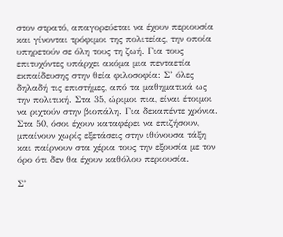στον στρατό, απαγορεύεται να έχουν περιουσία και γίνονται τρόφιμοι της πολιτείας, την οποία υπηρετούν σε όλη τους τη ζωή. Για τους επιτυχόντες υπάρχει ακόμα μια πενταετία εκπαίδευσης στην θεία φιλοσοφία: Σ’ όλες δηλαδή τις επιστήμες, από τα μαθηματικά ως την πολιτική. Στα 35, ώριμοι πια, είναι έτοιμοι να ριχτούν στην βιοπάλη. Για δεκαπέντε χρόνια. Στα 50, όσοι έχουν καταφέρει να επιζήσουν, μπαίνουν χωρίς εξετάσεις στην ιθύνουσα τάξη και παίρνουν στα χέρια τους την εξουσία με τον όρο ότι δεν θα έχουν καθόλου περιουσία.

Σ’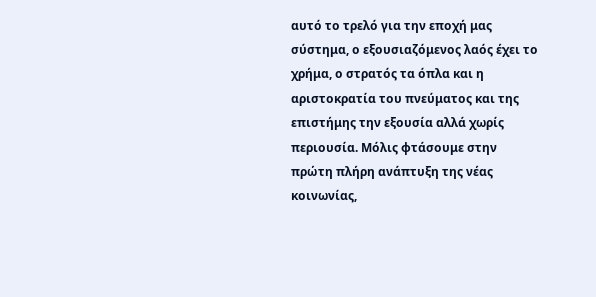αυτό το τρελό για την εποχή μας σύστημα, ο εξουσιαζόμενος λαός έχει το χρήμα, ο στρατός τα όπλα και η αριστοκρατία του πνεύματος και της επιστήμης την εξουσία αλλά χωρίς περιουσία. Μόλις φτάσουμε στην πρώτη πλήρη ανάπτυξη της νέας κοινωνίας,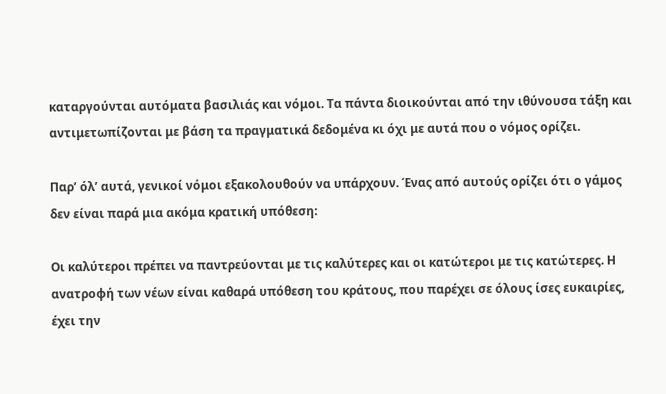καταργούνται αυτόματα βασιλιάς και νόμοι. Τα πάντα διοικούνται από την ιθύνουσα τάξη και αντιμετωπίζονται με βάση τα πραγματικά δεδομένα κι όχι με αυτά που ο νόμος ορίζει.

Παρ’ όλ’ αυτά, γενικοί νόμοι εξακολουθούν να υπάρχουν. Ένας από αυτούς ορίζει ότι ο γάμος δεν είναι παρά μια ακόμα κρατική υπόθεση:

Οι καλύτεροι πρέπει να παντρεύονται με τις καλύτερες και οι κατώτεροι με τις κατώτερες. Η ανατροφή των νέων είναι καθαρά υπόθεση του κράτους, που παρέχει σε όλους ίσες ευκαιρίες, έχει την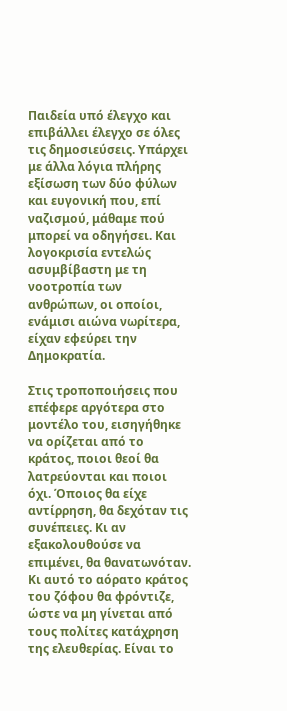Παιδεία υπό έλεγχο και επιβάλλει έλεγχο σε όλες τις δημοσιεύσεις. Υπάρχει με άλλα λόγια πλήρης εξίσωση των δύο φύλων και ευγονική που, επί ναζισμού, μάθαμε πού μπορεί να οδηγήσει. Και λογοκρισία εντελώς ασυμβίβαστη με τη νοοτροπία των ανθρώπων, οι οποίοι, ενάμισι αιώνα νωρίτερα, είχαν εφεύρει την Δημοκρατία.

Στις τροποποιήσεις που επέφερε αργότερα στο μοντέλο του, εισηγήθηκε να ορίζεται από το κράτος, ποιοι θεοί θα λατρεύονται και ποιοι όχι. Όποιος θα είχε αντίρρηση, θα δεχόταν τις συνέπειες. Κι αν εξακολουθούσε να επιμένει, θα θανατωνόταν. Κι αυτό το αόρατο κράτος του ζόφου θα φρόντιζε, ώστε να μη γίνεται από τους πολίτες κατάχρηση της ελευθερίας. Είναι το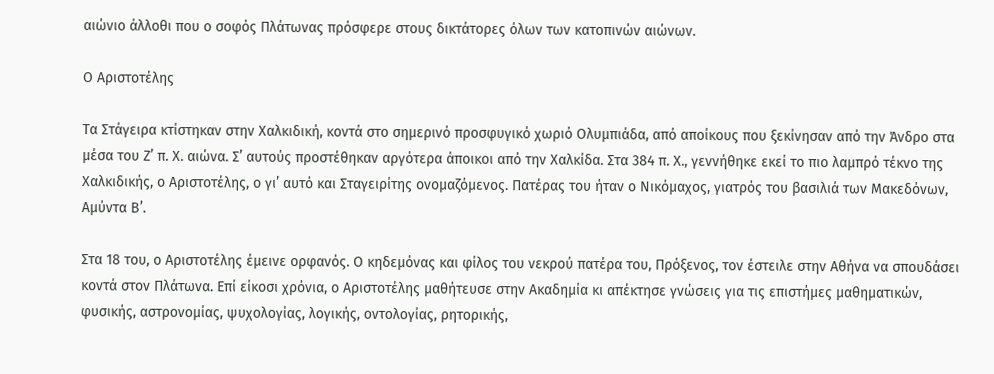αιώνιο άλλοθι που ο σοφός Πλάτωνας πρόσφερε στους δικτάτορες όλων των κατοπινών αιώνων.

Ο Αριστοτέλης

Τα Στάγειρα κτίστηκαν στην Χαλκιδική, κοντά στο σημερινό προσφυγικό χωριό Ολυμπιάδα, από αποίκους που ξεκίνησαν από την Άνδρο στα μέσα του Ζ’ π. Χ. αιώνα. Σ’ αυτούς προστέθηκαν αργότερα άποικοι από την Χαλκίδα. Στα 384 π. Χ., γεννήθηκε εκεί το πιο λαμπρό τέκνο της Χαλκιδικής, ο Αριστοτέλης, ο γι’ αυτό και Σταγειρίτης ονομαζόμενος. Πατέρας του ήταν ο Νικόμαχος, γιατρός του βασιλιά των Μακεδόνων, Αμύντα Β’.

Στα 18 του, ο Αριστοτέλης έμεινε ορφανός. Ο κηδεμόνας και φίλος του νεκρού πατέρα του, Πρόξενος, τον έστειλε στην Αθήνα να σπουδάσει κοντά στον Πλάτωνα. Επί είκοσι χρόνια, ο Αριστοτέλης μαθήτευσε στην Ακαδημία κι απέκτησε γνώσεις για τις επιστήμες μαθηματικών, φυσικής, αστρονομίας, ψυχολογίας, λογικής, οντολογίας, ρητορικής,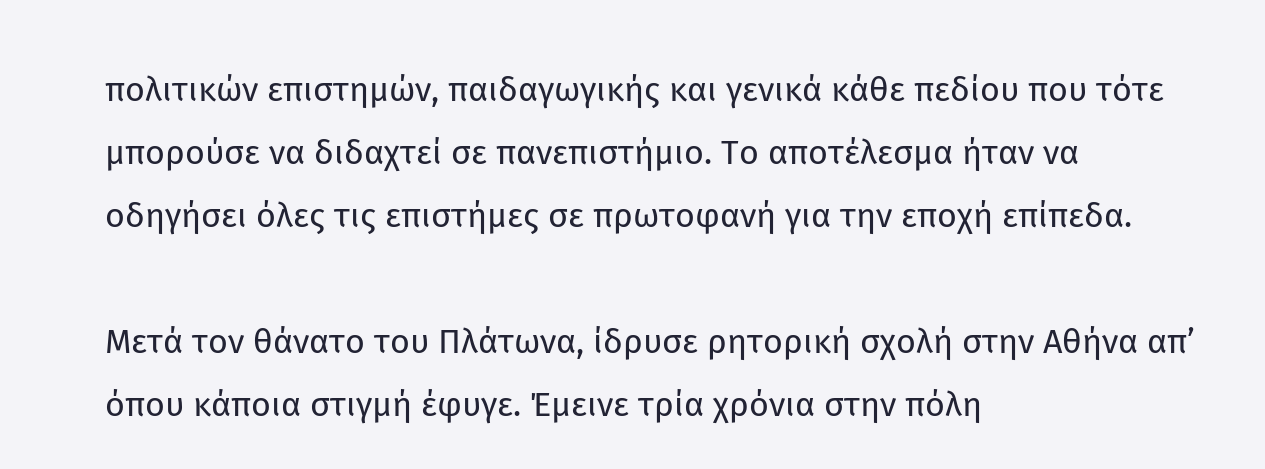πολιτικών επιστημών, παιδαγωγικής και γενικά κάθε πεδίου που τότε μπορούσε να διδαχτεί σε πανεπιστήμιο. Το αποτέλεσμα ήταν να οδηγήσει όλες τις επιστήμες σε πρωτοφανή για την εποχή επίπεδα.

Μετά τον θάνατο του Πλάτωνα, ίδρυσε ρητορική σχολή στην Αθήνα απ’ όπου κάποια στιγμή έφυγε. Έμεινε τρία χρόνια στην πόλη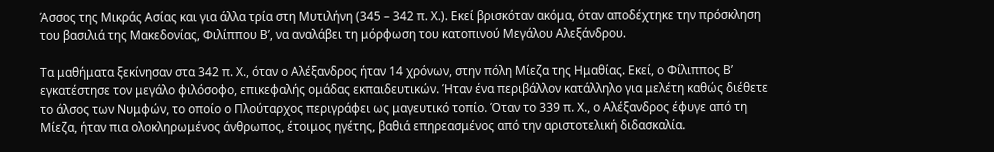Άσσος της Μικράς Ασίας και για άλλα τρία στη Μυτιλήνη (345 – 342 π. Χ.). Εκεί βρισκόταν ακόμα, όταν αποδέχτηκε την πρόσκληση του βασιλιά της Μακεδονίας, Φιλίππου Β’, να αναλάβει τη μόρφωση του κατοπινού Μεγάλου Αλεξάνδρου.

Τα μαθήματα ξεκίνησαν στα 342 π. Χ., όταν ο Αλέξανδρος ήταν 14 χρόνων, στην πόλη Μίεζα της Ημαθίας. Εκεί, ο Φίλιππος Β’ εγκατέστησε τον μεγάλο φιλόσοφο, επικεφαλής ομάδας εκπαιδευτικών. Ήταν ένα περιβάλλον κατάλληλο για μελέτη καθώς διέθετε το άλσος των Νυμφών, το οποίο ο Πλούταρχος περιγράφει ως μαγευτικό τοπίο. Όταν το 339 π. Χ., ο Αλέξανδρος έφυγε από τη Μίεζα, ήταν πια ολοκληρωμένος άνθρωπος, έτοιμος ηγέτης, βαθιά επηρεασμένος από την αριστοτελική διδασκαλία.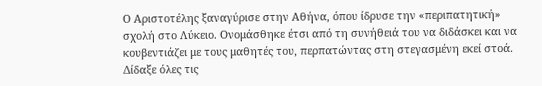Ο Αριστοτέλης ξαναγύρισε στην Αθήνα, όπου ίδρυσε την «περιπατητική» σχολή στο Λύκειο. Ονομάσθηκε έτσι από τη συνήθειά του να διδάσκει και να κουβεντιάζει με τους μαθητές του, περπατώντας στη στεγασμένη εκεί στοά. Δίδαξε όλες τις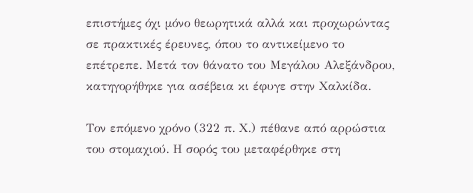επιστήμες όχι μόνο θεωρητικά αλλά και προχωρώντας σε πρακτικές έρευνες, όπου το αντικείμενο το επέτρεπε. Μετά τον θάνατο του Μεγάλου Αλεξάνδρου, κατηγορήθηκε για ασέβεια κι έφυγε στην Χαλκίδα.

Τον επόμενο χρόνο (322 π. Χ.) πέθανε από αρρώστια του στομαχιού. Η σορός του μεταφέρθηκε στη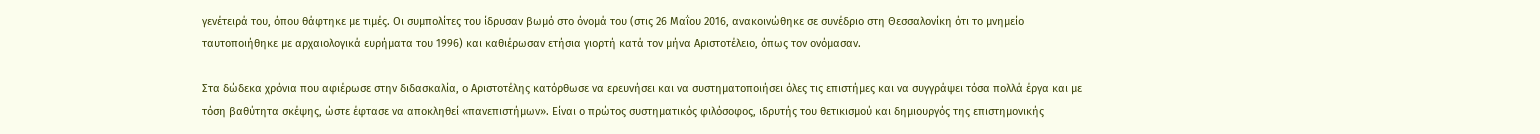γενέτειρά του, όπου θάφτηκε με τιμές. Οι συμπολίτες του ίδρυσαν βωμό στο όνομά του (στις 26 Μαΐου 2016, ανακοινώθηκε σε συνέδριο στη Θεσσαλονίκη ότι το μνημείο ταυτοποιήθηκε με αρχαιολογικά ευρήματα του 1996) και καθιέρωσαν ετήσια γιορτή κατά τον μήνα Αριστοτέλειο, όπως τον ονόμασαν.

Στα δώδεκα χρόνια που αφιέρωσε στην διδασκαλία, ο Αριστοτέλης κατόρθωσε να ερευνήσει και να συστηματοποιήσει όλες τις επιστήμες και να συγγράψει τόσα πολλά έργα και με τόση βαθύτητα σκέψης, ώστε έφτασε να αποκληθεί «πανεπιστήμων». Είναι ο πρώτος συστηματικός φιλόσοφος, ιδρυτής του θετικισμού και δημιουργός της επιστημονικής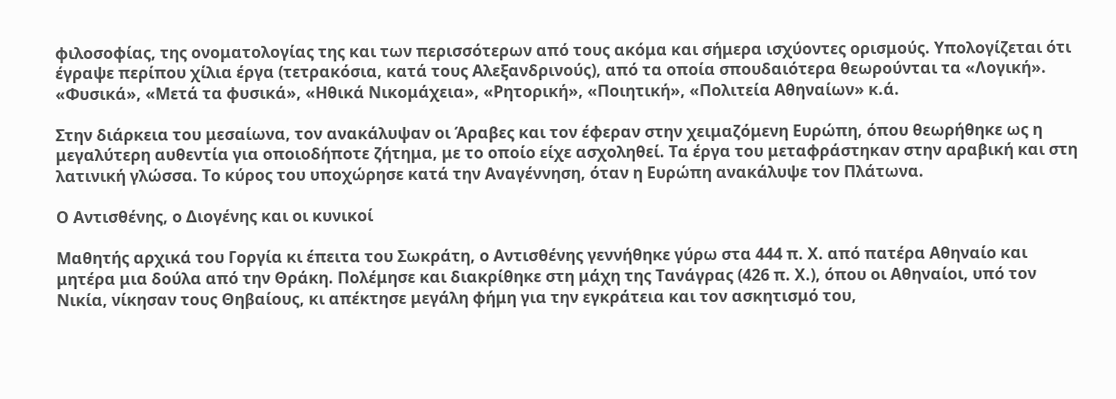φιλοσοφίας, της ονοματολογίας της και των περισσότερων από τους ακόμα και σήμερα ισχύοντες ορισμούς. Υπολογίζεται ότι έγραψε περίπου χίλια έργα (τετρακόσια, κατά τους Αλεξανδρινούς), από τα οποία σπουδαιότερα θεωρούνται τα «Λογική». «Φυσικά», «Μετά τα φυσικά», «Ηθικά Νικομάχεια», «Ρητορική», «Ποιητική», «Πολιτεία Αθηναίων» κ.ά.

Στην διάρκεια του μεσαίωνα, τον ανακάλυψαν οι Άραβες και τον έφεραν στην χειμαζόμενη Ευρώπη, όπου θεωρήθηκε ως η μεγαλύτερη αυθεντία για οποιοδήποτε ζήτημα, με το οποίο είχε ασχοληθεί. Τα έργα του μεταφράστηκαν στην αραβική και στη λατινική γλώσσα. Το κύρος του υποχώρησε κατά την Αναγέννηση, όταν η Ευρώπη ανακάλυψε τον Πλάτωνα.

Ο Αντισθένης, ο Διογένης και οι κυνικοί

Μαθητής αρχικά του Γοργία κι έπειτα του Σωκράτη, ο Αντισθένης γεννήθηκε γύρω στα 444 π. Χ. από πατέρα Αθηναίο και μητέρα μια δούλα από την Θράκη. Πολέμησε και διακρίθηκε στη μάχη της Τανάγρας (426 π. Χ.), όπου οι Αθηναίοι, υπό τον Νικία, νίκησαν τους Θηβαίους, κι απέκτησε μεγάλη φήμη για την εγκράτεια και τον ασκητισμό του,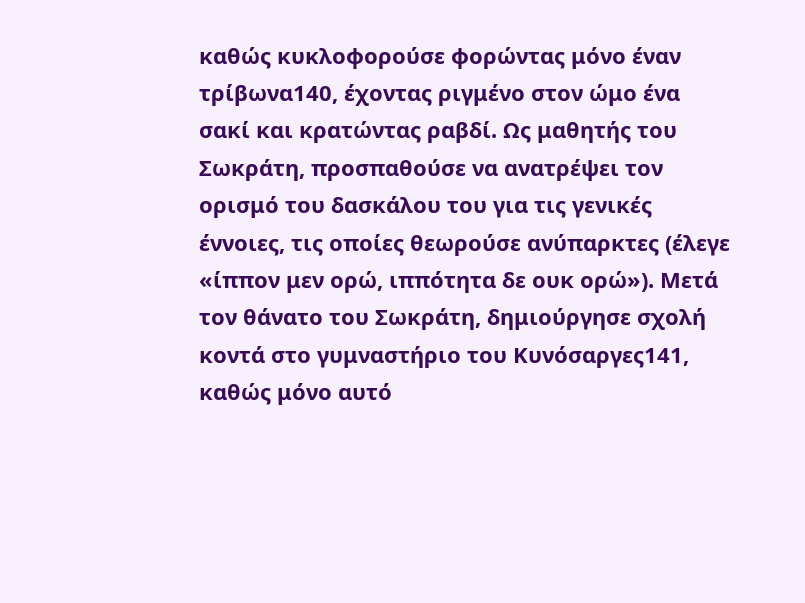καθώς κυκλοφορούσε φορώντας μόνο έναν τρίβωνα140, έχοντας ριγμένο στον ώμο ένα σακί και κρατώντας ραβδί. Ως μαθητής του Σωκράτη, προσπαθούσε να ανατρέψει τον ορισμό του δασκάλου του για τις γενικές έννοιες, τις οποίες θεωρούσε ανύπαρκτες (έλεγε «ίππον μεν ορώ, ιππότητα δε ουκ ορώ»). Μετά τον θάνατο του Σωκράτη, δημιούργησε σχολή κοντά στο γυμναστήριο του Κυνόσαργες141, καθώς μόνο αυτό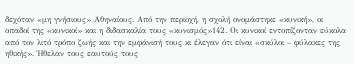δεχόταν «μη γνήσιους» Αθηναίους. Από την περιοχή, η σχολή ονομάστηκε «κυνική», οι οπαδοί της «κυνικοί» και η διδασκαλία τους «κυνισμός»142. Οι κυνικοί εντοπίζονταν εύκολα από τον λιτό τρόπο ζωής και την εμφάνισή τους κι έλεγαν ότι είναι «σκύλοι – φύλακες της ηθικής». Ήθελαν τους εαυτούς τους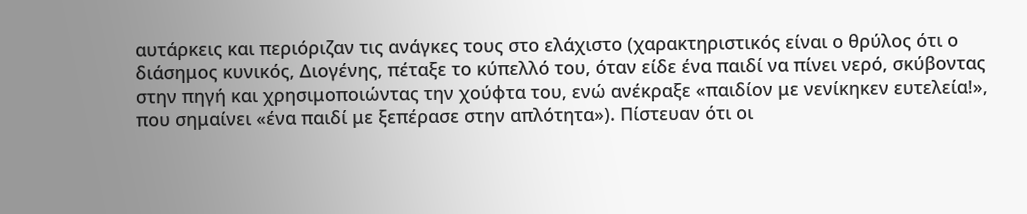αυτάρκεις και περιόριζαν τις ανάγκες τους στο ελάχιστο (χαρακτηριστικός είναι ο θρύλος ότι ο διάσημος κυνικός, Διογένης, πέταξε το κύπελλό του, όταν είδε ένα παιδί να πίνει νερό, σκύβοντας στην πηγή και χρησιμοποιώντας την χούφτα του, ενώ ανέκραξε «παιδίον με νενίκηκεν ευτελεία!», που σημαίνει «ένα παιδί με ξεπέρασε στην απλότητα»). Πίστευαν ότι οι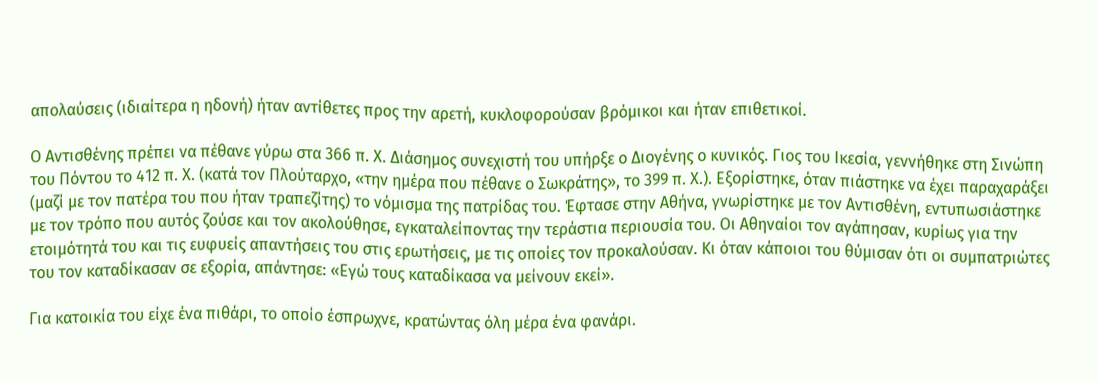απολαύσεις (ιδιαίτερα η ηδονή) ήταν αντίθετες προς την αρετή, κυκλοφορούσαν βρόμικοι και ήταν επιθετικοί.

Ο Αντισθένης πρέπει να πέθανε γύρω στα 366 π. Χ. Διάσημος συνεχιστή του υπήρξε ο Διογένης ο κυνικός. Γιος του Ικεσία, γεννήθηκε στη Σινώπη του Πόντου το 412 π. Χ. (κατά τον Πλούταρχο, «την ημέρα που πέθανε ο Σωκράτης», το 399 π. Χ.). Εξορίστηκε, όταν πιάστηκε να έχει παραχαράξει (μαζί με τον πατέρα του που ήταν τραπεζίτης) το νόμισμα της πατρίδας του. Έφτασε στην Αθήνα, γνωρίστηκε με τον Αντισθένη, εντυπωσιάστηκε με τον τρόπο που αυτός ζούσε και τον ακολούθησε, εγκαταλείποντας την τεράστια περιουσία του. Οι Αθηναίοι τον αγάπησαν, κυρίως για την ετοιμότητά του και τις ευφυείς απαντήσεις του στις ερωτήσεις, με τις οποίες τον προκαλούσαν. Κι όταν κάποιοι του θύμισαν ότι οι συμπατριώτες του τον καταδίκασαν σε εξορία, απάντησε: «Εγώ τους καταδίκασα να μείνουν εκεί».

Για κατοικία του είχε ένα πιθάρι, το οποίο έσπρωχνε, κρατώντας όλη μέρα ένα φανάρι.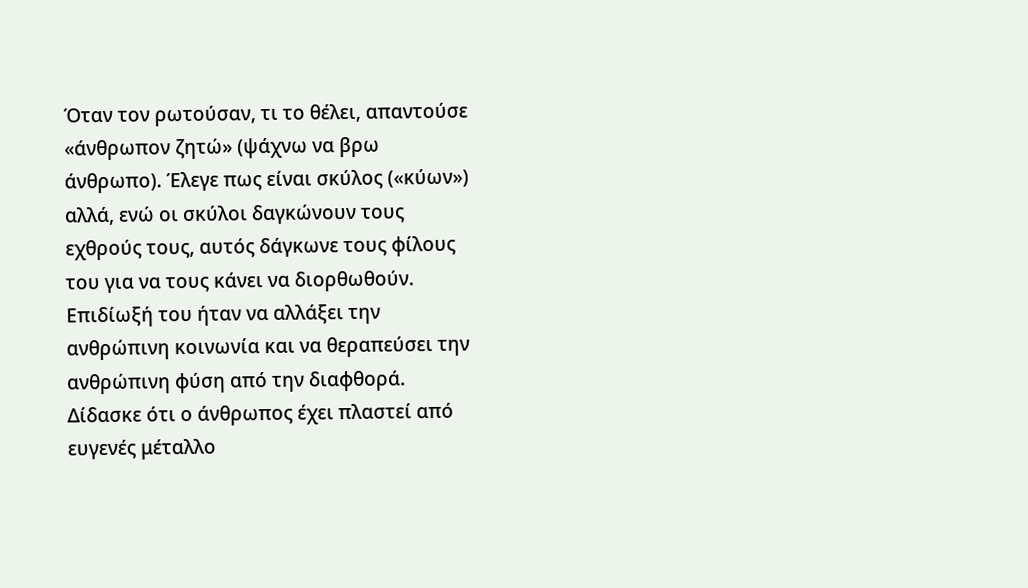Όταν τον ρωτούσαν, τι το θέλει, απαντούσε «άνθρωπον ζητώ» (ψάχνω να βρω άνθρωπο). Έλεγε πως είναι σκύλος («κύων») αλλά, ενώ οι σκύλοι δαγκώνουν τους εχθρούς τους, αυτός δάγκωνε τους φίλους του για να τους κάνει να διορθωθούν. Επιδίωξή του ήταν να αλλάξει την ανθρώπινη κοινωνία και να θεραπεύσει την ανθρώπινη φύση από την διαφθορά. Δίδασκε ότι ο άνθρωπος έχει πλαστεί από ευγενές μέταλλο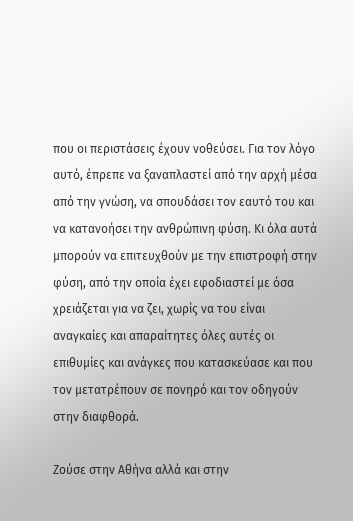που οι περιστάσεις έχουν νοθεύσει. Για τον λόγο αυτό, έπρεπε να ξαναπλαστεί από την αρχή μέσα από την γνώση, να σπουδάσει τον εαυτό του και να κατανοήσει την ανθρώπινη φύση. Κι όλα αυτά μπορούν να επιτευχθούν με την επιστροφή στην φύση, από την οποία έχει εφοδιαστεί με όσα χρειάζεται για να ζει, χωρίς να του είναι αναγκαίες και απαραίτητες όλες αυτές οι επιθυμίες και ανάγκες που κατασκεύασε και που τον μετατρέπουν σε πονηρό και τον οδηγούν στην διαφθορά.

Ζούσε στην Αθήνα αλλά και στην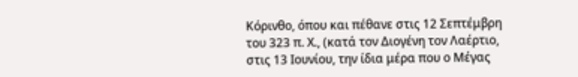Κόρινθο, όπου και πέθανε στις 12 Σεπτέμβρη του 323 π. Χ., (κατά τον Διογένη τον Λαέρτιο, στις 13 Ιουνίου, την ίδια μέρα που ο Μέγας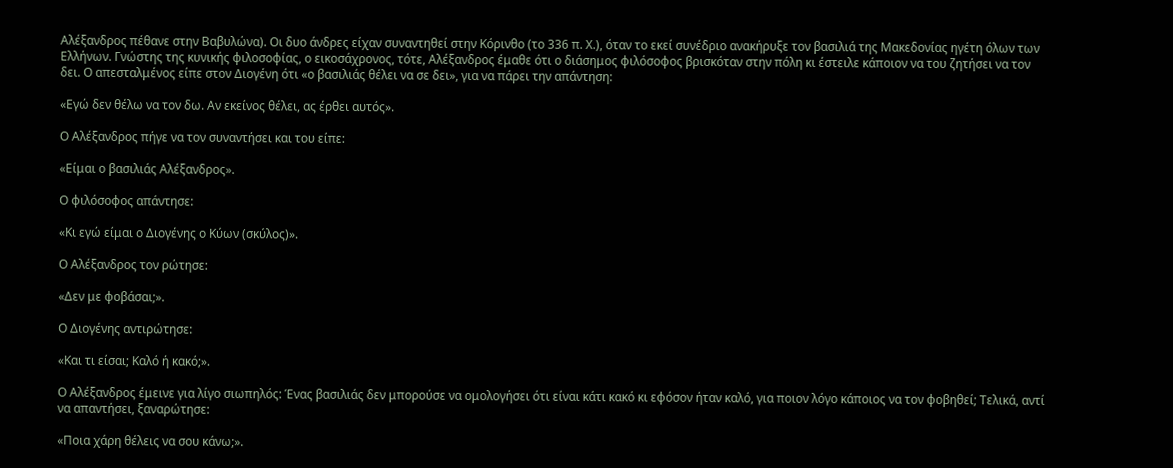Αλέξανδρος πέθανε στην Βαβυλώνα). Οι δυο άνδρες είχαν συναντηθεί στην Κόρινθο (το 336 π. Χ.), όταν το εκεί συνέδριο ανακήρυξε τον βασιλιά της Μακεδονίας ηγέτη όλων των Ελλήνων. Γνώστης της κυνικής φιλοσοφίας, ο εικοσάχρονος, τότε, Αλέξανδρος έμαθε ότι ο διάσημος φιλόσοφος βρισκόταν στην πόλη κι έστειλε κάποιον να του ζητήσει να τον δει. Ο απεσταλμένος είπε στον Διογένη ότι «ο βασιλιάς θέλει να σε δει», για να πάρει την απάντηση:

«Εγώ δεν θέλω να τον δω. Αν εκείνος θέλει, ας έρθει αυτός».

Ο Αλέξανδρος πήγε να τον συναντήσει και του είπε:

«Είμαι ο βασιλιάς Αλέξανδρος».

Ο φιλόσοφος απάντησε:

«Κι εγώ είμαι ο Διογένης ο Κύων (σκύλος)».

Ο Αλέξανδρος τον ρώτησε:

«Δεν με φοβάσαι;».

Ο Διογένης αντιρώτησε:

«Και τι είσαι; Καλό ή κακό;».

Ο Αλέξανδρος έμεινε για λίγο σιωπηλός: Ένας βασιλιάς δεν μπορούσε να ομολογήσει ότι είναι κάτι κακό κι εφόσον ήταν καλό, για ποιον λόγο κάποιος να τον φοβηθεί; Τελικά, αντί να απαντήσει, ξαναρώτησε:

«Ποια χάρη θέλεις να σου κάνω;».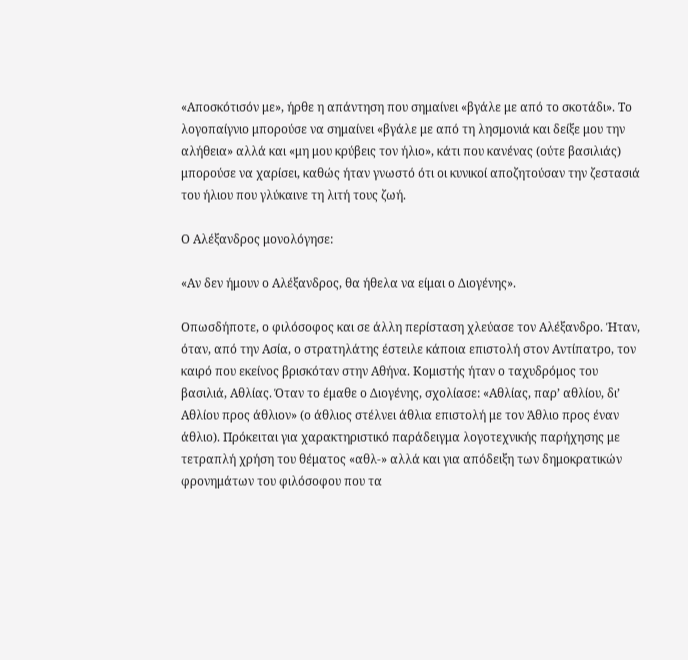«Αποσκότισόν με», ήρθε η απάντηση που σημαίνει «βγάλε με από το σκοτάδι». Το λογοπαίγνιο μπορούσε να σημαίνει «βγάλε με από τη λησμονιά και δείξε μου την αλήθεια» αλλά και «μη μου κρύβεις τον ήλιο», κάτι που κανένας (ούτε βασιλιάς) μπορούσε να χαρίσει, καθώς ήταν γνωστό ότι οι κυνικοί αποζητούσαν την ζεστασιά του ήλιου που γλύκαινε τη λιτή τους ζωή.

Ο Αλέξανδρος μονολόγησε:

«Αν δεν ήμουν ο Αλέξανδρος, θα ήθελα να είμαι ο Διογένης».

Οπωσδήποτε, ο φιλόσοφος και σε άλλη περίσταση χλεύασε τον Αλέξανδρο. Ήταν, όταν, από την Ασία, ο στρατηλάτης έστειλε κάποια επιστολή στον Αντίπατρο, τον καιρό που εκείνος βρισκόταν στην Αθήνα. Κομιστής ήταν ο ταχυδρόμος του βασιλιά, Αθλίας. Όταν το έμαθε ο Διογένης, σχολίασε: «Αθλίας, παρ’ αθλίου, δι’ Αθλίου προς άθλιον» (ο άθλιος στέλνει άθλια επιστολή με τον Άθλιο προς έναν άθλιο). Πρόκειται για χαρακτηριστικό παράδειγμα λογοτεχνικής παρήχησης με τετραπλή χρήση του θέματος «αθλ-» αλλά και για απόδειξη των δημοκρατικών φρονημάτων του φιλόσοφου που τα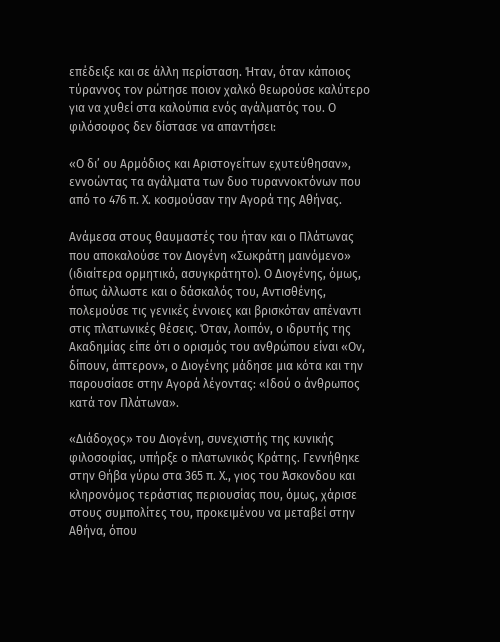επέδειξε και σε άλλη περίσταση. Ήταν, όταν κάποιος τύραννος τον ρώτησε ποιον χαλκό θεωρούσε καλύτερο για να χυθεί στα καλούπια ενός αγάλματός του. Ο φιλόσοφος δεν δίστασε να απαντήσει:

«Ο δι’ ου Αρμόδιος και Αριστογείτων εχυτεύθησαν», εννοώντας τα αγάλματα των δυο τυραννοκτόνων που από το 476 π. Χ. κοσμούσαν την Αγορά της Αθήνας.

Ανάμεσα στους θαυμαστές του ήταν και ο Πλάτωνας που αποκαλούσε τον Διογένη «Σωκράτη μαινόμενο» (ιδιαίτερα ορμητικό, ασυγκράτητο). Ο Διογένης, όμως, όπως άλλωστε και ο δάσκαλός του, Αντισθένης, πολεμούσε τις γενικές έννοιες και βρισκόταν απέναντι στις πλατωνικές θέσεις. Όταν, λοιπόν, ο ιδρυτής της Ακαδημίας είπε ότι ο ορισμός του ανθρώπου είναι «Ον, δίπουν, άπτερον», ο Διογένης μάδησε μια κότα και την παρουσίασε στην Αγορά λέγοντας: «Ιδού ο άνθρωπος κατά τον Πλάτωνα».

«Διάδοχος» του Διογένη, συνεχιστής της κυνικής φιλοσοφίας, υπήρξε ο πλατωνικός Κράτης. Γεννήθηκε στην Θήβα γύρω στα 365 π. Χ., γιος του Άσκονδου και κληρονόμος τεράστιας περιουσίας που, όμως, χάρισε στους συμπολίτες του, προκειμένου να μεταβεί στην Αθήνα, όπου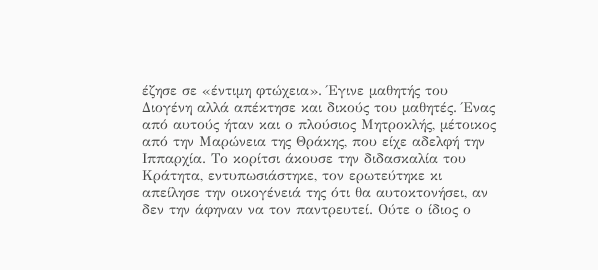έζησε σε «έντιμη φτώχεια». Έγινε μαθητής του Διογένη αλλά απέκτησε και δικούς του μαθητές. Ένας από αυτούς ήταν και ο πλούσιος Μητροκλής, μέτοικος από την Μαρώνεια της Θράκης, που είχε αδελφή την Ιππαρχία. Το κορίτσι άκουσε την διδασκαλία του Κράτητα, εντυπωσιάστηκε, τον ερωτεύτηκε κι απείλησε την οικογένειά της ότι θα αυτοκτονήσει, αν δεν την άφηναν να τον παντρευτεί. Ούτε ο ίδιος ο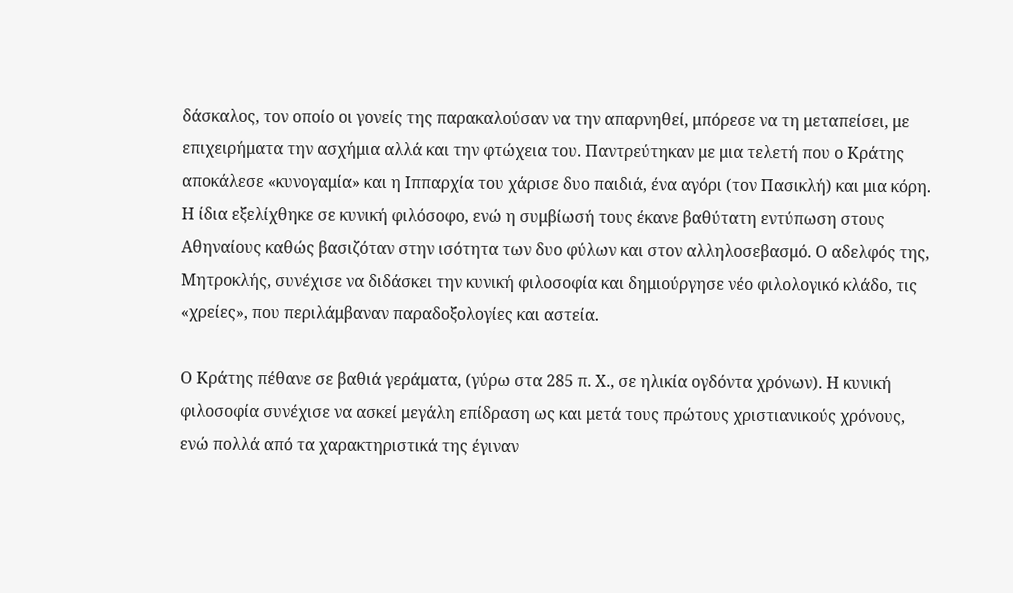δάσκαλος, τον οποίο οι γονείς της παρακαλούσαν να την απαρνηθεί, μπόρεσε να τη μεταπείσει, με επιχειρήματα την ασχήμια αλλά και την φτώχεια του. Παντρεύτηκαν με μια τελετή που ο Κράτης αποκάλεσε «κυνογαμία» και η Ιππαρχία του χάρισε δυο παιδιά, ένα αγόρι (τον Πασικλή) και μια κόρη. Η ίδια εξελίχθηκε σε κυνική φιλόσοφο, ενώ η συμβίωσή τους έκανε βαθύτατη εντύπωση στους Αθηναίους καθώς βασιζόταν στην ισότητα των δυο φύλων και στον αλληλοσεβασμό. Ο αδελφός της, Μητροκλής, συνέχισε να διδάσκει την κυνική φιλοσοφία και δημιούργησε νέο φιλολογικό κλάδο, τις «χρείες», που περιλάμβαναν παραδοξολογίες και αστεία.

Ο Κράτης πέθανε σε βαθιά γεράματα, (γύρω στα 285 π. Χ., σε ηλικία ογδόντα χρόνων). Η κυνική φιλοσοφία συνέχισε να ασκεί μεγάλη επίδραση ως και μετά τους πρώτους χριστιανικούς χρόνους, ενώ πολλά από τα χαρακτηριστικά της έγιναν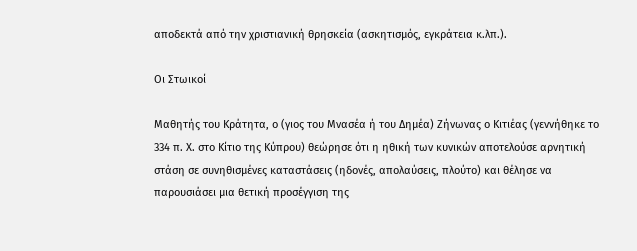αποδεκτά από την χριστιανική θρησκεία (ασκητισμός, εγκράτεια κ.λπ.).

Οι Στωικοί

Μαθητής του Κράτητα, ο (γιος του Μνασέα ή του Δημέα) Ζήνωνας ο Κιτιέας (γεννήθηκε το 334 π. Χ. στο Κίτιο της Κύπρου) θεώρησε ότι η ηθική των κυνικών αποτελούσε αρνητική στάση σε συνηθισμένες καταστάσεις (ηδονές, απολαύσεις, πλούτο) και θέλησε να παρουσιάσει μια θετική προσέγγιση της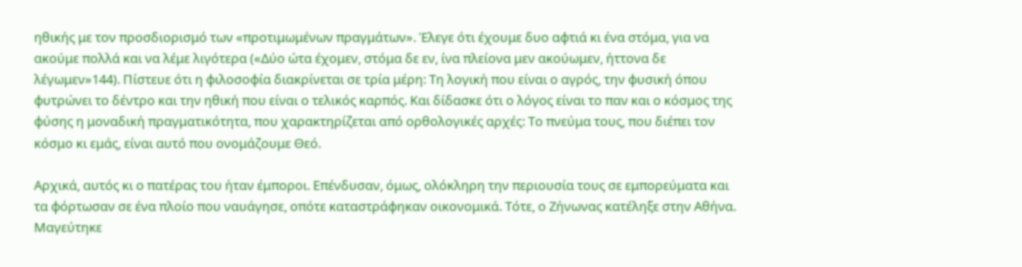ηθικής με τον προσδιορισμό των «προτιμωμένων πραγμάτων». Έλεγε ότι έχουμε δυο αφτιά κι ένα στόμα, για να ακούμε πολλά και να λέμε λιγότερα («Δύο ώτα έχομεν, στόμα δε εν, ίνα πλείονα μεν ακούωμεν, ήττονα δε λέγωμεν»144). Πίστευε ότι η φιλοσοφία διακρίνεται σε τρία μέρη: Τη λογική που είναι ο αγρός, την φυσική όπου φυτρώνει το δέντρο και την ηθική που είναι ο τελικός καρπός. Και δίδασκε ότι ο λόγος είναι το παν και ο κόσμος της φύσης η μοναδική πραγματικότητα, που χαρακτηρίζεται από ορθολογικές αρχές: Το πνεύμα τους, που διέπει τον κόσμο κι εμάς, είναι αυτό που ονομάζουμε Θεό.

Αρχικά, αυτός κι ο πατέρας του ήταν έμποροι. Επένδυσαν, όμως, ολόκληρη την περιουσία τους σε εμπορεύματα και τα φόρτωσαν σε ένα πλοίο που ναυάγησε, οπότε καταστράφηκαν οικονομικά. Τότε, ο Ζήνωνας κατέληξε στην Αθήνα. Μαγεύτηκε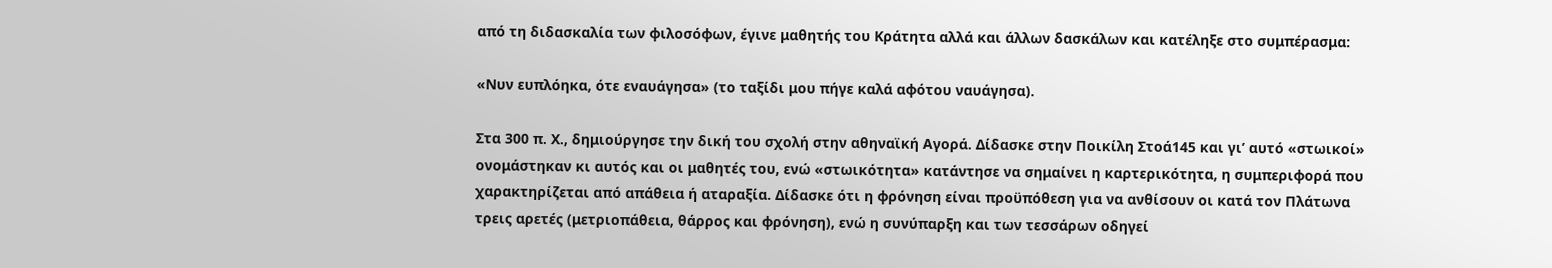από τη διδασκαλία των φιλοσόφων, έγινε μαθητής του Κράτητα αλλά και άλλων δασκάλων και κατέληξε στο συμπέρασμα:

«Νυν ευπλόηκα, ότε εναυάγησα» (το ταξίδι μου πήγε καλά αφότου ναυάγησα).

Στα 300 π. Χ., δημιούργησε την δική του σχολή στην αθηναϊκή Αγορά. Δίδασκε στην Ποικίλη Στοά145 και γι’ αυτό «στωικοί» ονομάστηκαν κι αυτός και οι μαθητές του, ενώ «στωικότητα» κατάντησε να σημαίνει η καρτερικότητα, η συμπεριφορά που χαρακτηρίζεται από απάθεια ή αταραξία. Δίδασκε ότι η φρόνηση είναι προϋπόθεση για να ανθίσουν οι κατά τον Πλάτωνα τρεις αρετές (μετριοπάθεια, θάρρος και φρόνηση), ενώ η συνύπαρξη και των τεσσάρων οδηγεί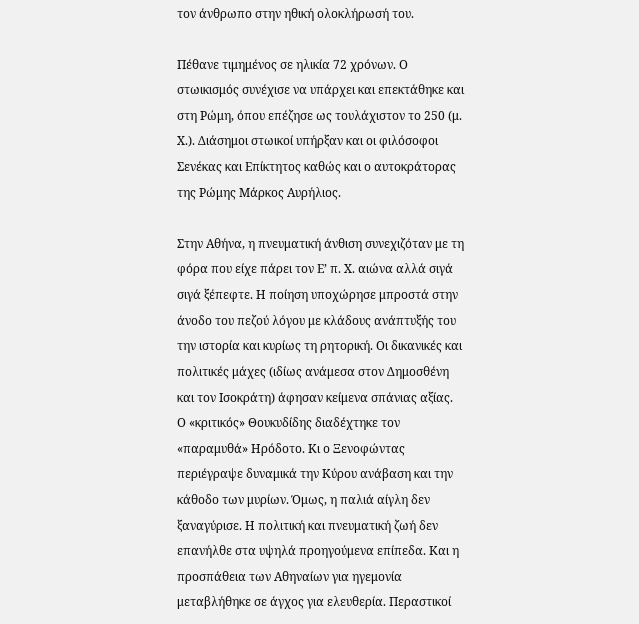τον άνθρωπο στην ηθική ολοκλήρωσή του.

Πέθανε τιμημένος σε ηλικία 72 χρόνων. Ο στωικισμός συνέχισε να υπάρχει και επεκτάθηκε και στη Ρώμη, όπου επέζησε ως τουλάχιστον το 250 (μ. Χ.). Διάσημοι στωικοί υπήρξαν και οι φιλόσοφοι Σενέκας και Επίκτητος καθώς και ο αυτοκράτορας της Ρώμης Μάρκος Αυρήλιος.

Στην Αθήνα, η πνευματική άνθιση συνεχιζόταν με τη φόρα που είχε πάρει τον Ε’ π. Χ. αιώνα αλλά σιγά σιγά ξέπεφτε. Η ποίηση υποχώρησε μπροστά στην άνοδο του πεζού λόγου με κλάδους ανάπτυξής του την ιστορία και κυρίως τη ρητορική. Οι δικανικές και πολιτικές μάχες (ιδίως ανάμεσα στον Δημοσθένη και τον Ισοκράτη) άφησαν κείμενα σπάνιας αξίας. Ο «κριτικός» Θουκυδίδης διαδέχτηκε τον «παραμυθά» Ηρόδοτο. Κι ο Ξενοφώντας περιέγραψε δυναμικά την Κύρου ανάβαση και την κάθοδο των μυρίων. Όμως, η παλιά αίγλη δεν ξαναγύρισε. Η πολιτική και πνευματική ζωή δεν επανήλθε στα υψηλά προηγούμενα επίπεδα. Και η προσπάθεια των Αθηναίων για ηγεμονία μεταβλήθηκε σε άγχος για ελευθερία. Περαστικοί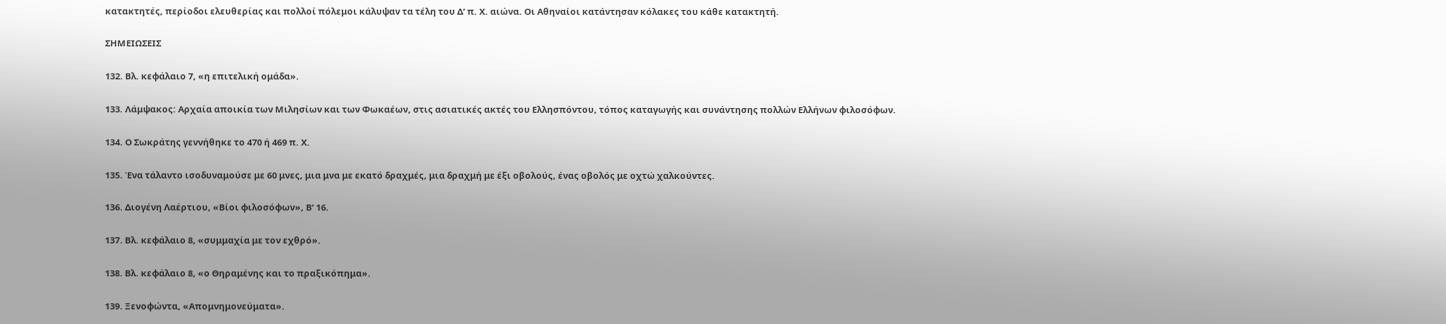κατακτητές, περίοδοι ελευθερίας και πολλοί πόλεμοι κάλυψαν τα τέλη του Δ’ π. Χ. αιώνα. Οι Αθηναίοι κατάντησαν κόλακες του κάθε κατακτητή.

ΣΗΜΕΙΩΣΕΙΣ

132. Βλ. κεφάλαιο 7, «η επιτελική ομάδα».

133. Λάμψακος: Αρχαία αποικία των Μιλησίων και των Φωκαέων, στις ασιατικές ακτές του Ελλησπόντου, τόπος καταγωγής και συνάντησης πολλών Ελλήνων φιλοσόφων.

134. Ο Σωκράτης γεννήθηκε το 470 ή 469 π. Χ.

135. Ένα τάλαντο ισοδυναμούσε με 60 μνες, μια μνα με εκατό δραχμές, μια δραχμή με έξι οβολούς, ένας οβολός με οχτώ χαλκούντες.

136. Διογένη Λαέρτιου, «Βίοι φιλοσόφων», Β’ 16.

137. Βλ. κεφάλαιο 8, «συμμαχία με τον εχθρό».

138. Βλ. κεφάλαιο 8, «ο Θηραμένης και το πραξικόπημα».

139. Ξενοφώντα, «Απομνημονεύματα».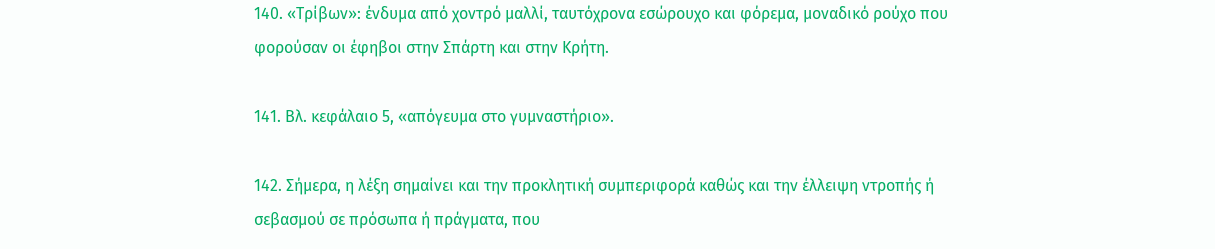140. «Τρίβων»: ένδυμα από χοντρό μαλλί, ταυτόχρονα εσώρουχο και φόρεμα, μοναδικό ρούχο που φορούσαν οι έφηβοι στην Σπάρτη και στην Κρήτη.

141. Βλ. κεφάλαιο 5, «απόγευμα στο γυμναστήριο».

142. Σήμερα, η λέξη σημαίνει και την προκλητική συμπεριφορά καθώς και την έλλειψη ντροπής ή σεβασμού σε πρόσωπα ή πράγματα, που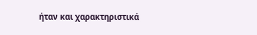ήταν και χαρακτηριστικά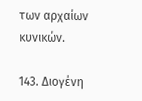των αρχαίων κυνικών.

143. Διογένη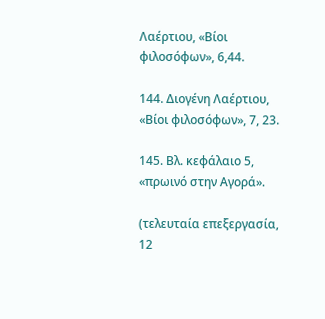Λαέρτιου, «Βίοι φιλοσόφων», 6,44.

144. Διογένη Λαέρτιου, «Βίοι φιλοσόφων», 7, 23.

145. Βλ. κεφάλαιο 5, «πρωινό στην Αγορά».

(τελευταία επεξεργασία, 12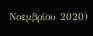Νοεμβρίου 2020)